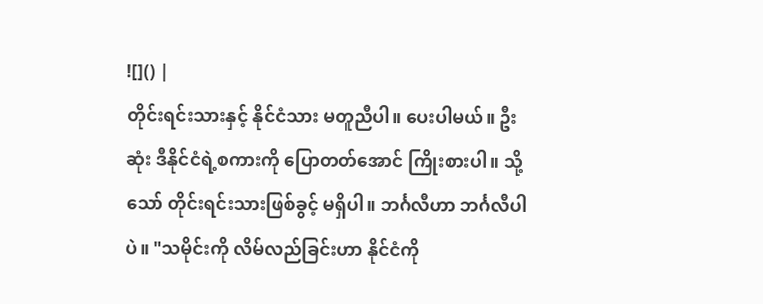![]() |
တိုင်းရင်းသားနှင့် နိုင်ငံသား မတူညီပါ။ ပေးပါမယ်။ ဦးဆုံး ဒီနိုင်ငံရဲ့စကားကို ပြောတတ်အောင် ကြိုးစားပါ။ သို့သော် တိုင်းရင်းသားဖြစ်ခွင့် မရှိပါ။ ဘင်္ဂလီဟာ ဘင်္ဂလီပါပဲ။ "သမိုင်းကို လိမ်လည်ခြင်းဟာ နိုင်ငံကို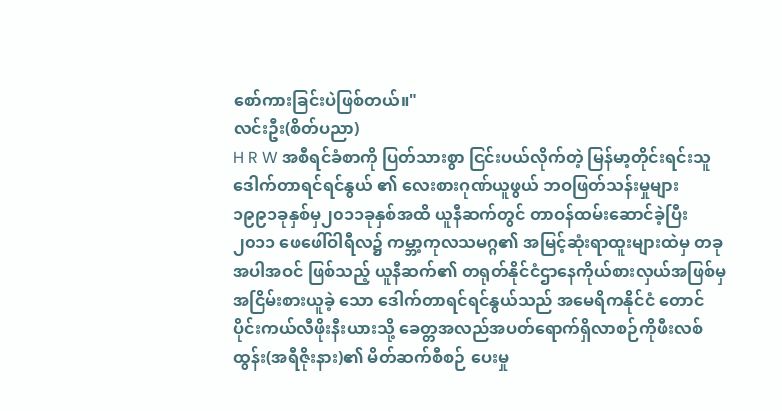စော်ကားခြင်းပဲဖြစ်တယ်။"
လင်းဦး(စိတ်ပညာ)
H R W အစီရင်ခံစာကို ပြတ်သားစွာ ငြင်းပယ်လိုက်တဲ့ မြန်မာ့တိုင်းရင်းသူ ဒေါက်တာရင်ရင်နွယ် ၏ လေးစားဂုဏ်ယူဖွယ် ဘဝဖြတ်သန်းမှုများ
၁၉၉၁ခုနှစ်မှ၂၀၁၁ခုနှစ်အထိ ယူနီဆက်တွင် တာဝန်ထမ်းဆောင်ခဲ့ပြီး ၂၀၁၁ ဖေဖေါ်ဝါရီလ၌ ကမ္ဘာ့ကုလသမဂ္ဂ၏ အမြင့်ဆုံးရာထူးများထဲမှ တခုအပါအဝင် ဖြစ်သည့် ယူနီဆက်၏ တရုတ်နိုင်ငံဌာနေကိုယ်စားလှယ်အဖြစ်မှ အငြိမ်းစားယူခဲ့ သော ဒေါက်တာရင်ရင်နွယ်သည် အမေရိကနိုင်ငံ တောင်ပိုင်းကယ်လီဖိုးနီးယားသို့ ခေတ္တအလည်အပတ်ရောက်ရှိလာစဉ်ကိုဖီးလစ်ထွန်း(အရီဇိုးနား)၏ မိတ်ဆက်စီစဉ် ပေးမှု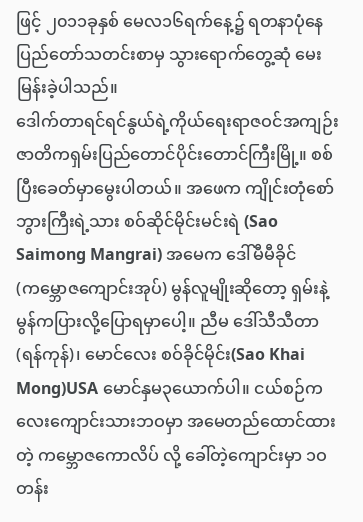ဖြင့် ၂၀၁၁ခုနှစ် မေလ၁၆ရက်နေ့၌ ရတနာပုံနေပြည်တော်သတင်းစာမှ သွားရောက်တွေ့ဆုံ မေးမြန်းခဲ့ပါသည်။
ဒေါက်တာရင်ရင်နွယ်ရဲ့ကိုယ်ရေးရာဇဝင်အကျဉ်း
ဇာတိကရှမ်းပြည်တောင်ပိုင်းတောင်ကြီးမြို့။ စစ်ပြီးခေတ်မှာမွေးပါတယ်။ အဖေက ကျိုင်းတုံစော်ဘွားကြီးရဲ့သား စဝ်ဆိုင်မိုင်းမင်းရဲ (Sao Saimong Mangrai) အမေက ဒေါ်မီမီခိုင်(ကမ္ဘောဇကျောင်းအုပ်) မွန်လူမျိုးဆိုတော့ ရှမ်းနဲ့မွန်ကပြားလို့ပြောရမှာပေါ့။ ညီမ ဒေါ်သီသီတာ(ရန်ကုန်)၊ မောင်လေး စဝ်ခိုင်မိုင်း(Sao Khai Mong)USA မောင်နှမ၃ယောက်ပါ။ ငယ်စဉ်ကလေးကျောင်းသားဘဝမှာ အမေတည်ထောင်ထားတဲ့ ကမ္ဘောဇကောလိပ် လို့ ခေါ်တဲ့ကျောင်းမှာ ၁ဝတန်း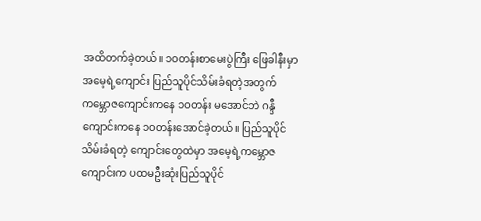အထိတက်ခဲ့တယ်။ ၁ဝတန်းစာမေးပွဲကြီး ဖြေခါနီးမှာ အမေ့ရဲ့ကျောင်း ပြည်သူပိုင်သိမ်းခံရတဲ့အတွက် ကမ္ဘောဇကျောင်းကနေ ၁ဝတန်း မအောင်ဘဲ ဂန္ဒီကျောင်းကနေ ၁ဝတန်းအောင်ခဲ့တယ်။ ပြည်သူပိုင်သိမ်းခံရတဲ့ ကျောင်းတွေထဲမှာ အမေ့ရဲ့ကမ္ဘောဇကျောင်းက ပထမဦးဆုံးပြည်သူပိုင်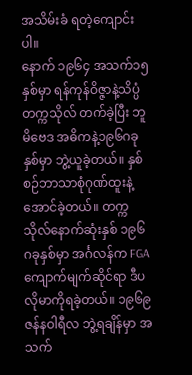အသိမ်းခံ ရတဲ့ကျောင်းပါ။
နောက် ၁၉၆၄ အသက်၁၅နှစ်မှာ ရန်ကုန်ဝိဇ္ဇာနဲ့သိပ္ပံတက္ကသိုလ် တက်ခဲ့ပြီး ဘူမိဗေဒ အဓိကနဲ့၁၉၆ဂခုနှစ်မှာ ဘွဲ့ယူခဲ့တယ်။ နှစ်စဉ်ဘာသာစုံဂုဏ်ထူးနဲ့ အောင်ခဲ့တယ်။ တက္ကသိုလ်နောက်ဆုံးနှစ် ၁၉၆ဂခုနှစ်မှာ အင်္ဂလန်က FGA ကျောက်မျက်ဆိုင်ရာ ဒီပလိုမာကိုရခဲ့တယ်။ ၁၉၆၉ ဇန်နဝါရီလ ဘွဲ့ရချိန်မှာ အသက်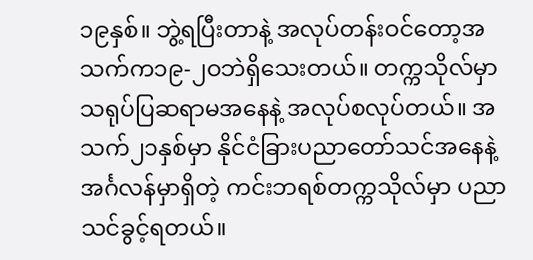၁၉နှစ်။ ဘွဲ့ရပြီးတာနဲ့ အလုပ်တန်းဝင်တော့အသက်က၁၉-၂ဝဘဲရှိသေးတယ်။ တက္ကသိုလ်မှာ သရုပ်ပြဆရာမအနေနဲ့ အလုပ်စလုပ်တယ်။ အသက်၂၁နှစ်မှာ နိုင်ငံခြားပညာတော်သင်အနေနဲ့ အင်္ဂလန်မှာရှိတဲ့ ကင်းဘရစ်တက္ကသိုလ်မှာ ပညာ သင်ခွင့်ရတယ်။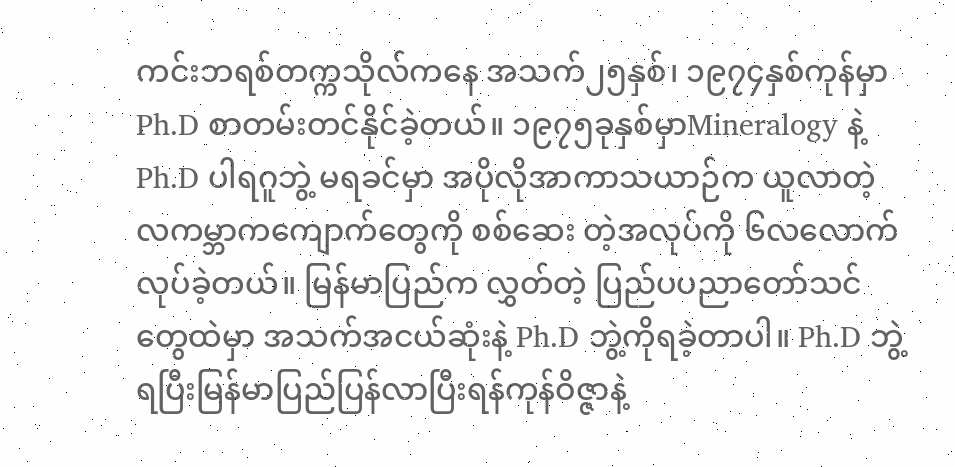ကင်းဘရစ်တက္ကသိုလ်ကနေ အသက်၂၅နှစ်၊ ၁၉၇၄နှစ်ကုန်မှာ Ph.D စာတမ်းတင်နိုင်ခဲ့တယ်။ ၁၉၇၅ခုနှစ်မှာMineralogy နဲ့ Ph.D ပါရဂူဘွဲ့ မရခင်မှာ အပိုလိုအာကာသယာဉ်က ယူလာတဲ့ လကမ္ဘာကကျောက်တွေကို စစ်ဆေး တဲ့အလုပ်ကို ၆လလောက်လုပ်ခဲ့တယ်။ မြန်မာပြည်က လွှတ်တဲ့ ပြည်ပပညာတော်သင်တွေထဲမှာ အသက်အငယ်ဆုံးနဲ့ Ph.D ဘွဲ့ကိုရခဲ့တာပါ။ Ph.D ဘွဲ့ရပြီးမြန်မာပြည်ပြန်လာပြီးရန်ကုန်ဝိဇ္ဇာနဲ့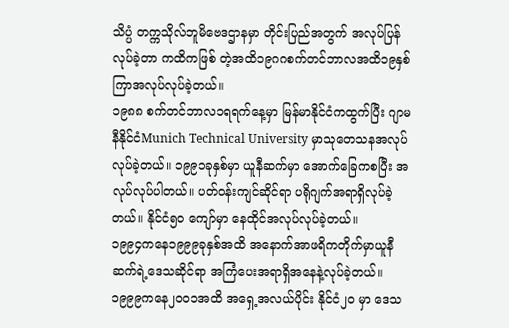သိပ္ပံ တက္ကသိုလ်ဘူမိဗေဒဌာနမှာ တိုင်းပြည်အတွက် အလုပ်ပြန်လုပ်ခဲ့တာ ကထိကဖြစ် တဲ့အထိ၁၉ဂဂစက်တင်ဘာလအထိ၁၉နှစ်ကြာအလုပ်လုပ်ခဲ့တယ်။
၁၉၈၈ စက်တင်ဘာလ၁ရရက်နေ့မှာ မြန်မာနိုင်ငံကထွက်ပြီး ဂျာမနီနိုင်ငံMunich Technical University မှာသုတေသနအလုပ်လုပ်ခဲ့တယ်။ ၁၉၉၁ခုနှစ်မှာ ယူနီဆက်မှာ အောက်ခြေကစပြီး အလုပ်လုပ်ပါတယ်။ ပတ်ဝန်းကျင်ဆိုင်ရာ ပရိုဂျက်အရာရှိလုပ်ခဲ့တယ်။ နိုင်ငံ၅ဝ ကျော်မှာ နေထိုင်အလုပ်လုပ်ခဲ့တယ်။
၁၉၉၄ကနေ၁၉၉၉ခုနှစ်အထိ အနောက်အာဖရိကတိုက်မှာယူနီဆက်ရဲ့ဒေသဆိုင်ရာ အကြံပေးအရာရှိအနေနဲ့လုပ်ခဲ့တယ်။ ၁၉၉၉ကနေ၂၀၀၁အထိ အရှေ့အလယ်ပိုင်း နိုင်ငံ၂ဝ မှာ ဒေသ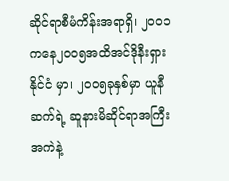ဆိုင်ရာစီမံကိန်းအရာရှိ၊ ၂၀၀၁ကနေ၂၀၀၅အထိအင်ဒိုနီးရှားနိုင်ငံ မှာ၊ ၂၀၀၅ခုနှစ်မှာ ယူနီဆက်ရဲ့ ဆူနားမိဆိုင်ရာအကြီးအကဲနဲ့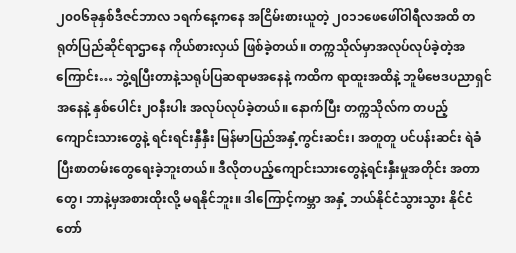၂၀၀၆ခုနှစ်ဒီဇင်ဘာလ ၁ရက်နေ့ကနေ အငြိမ်းစားယူတဲ့ ၂၀၁၁ဖေဖေါ်ဝါရီလအထိ တရုတ်ပြည်ဆိုင်ရာဌာနေ ကိုယ်စားလှယ် ဖြစ်ခဲ့တယ်။ တက္ကသိုလ်မှာအလုပ်လုပ်ခဲ့တဲ့အကြောင်း… ဘွဲ့ရပြီးတာနဲ့သရုပ်ပြဆရာမအနေနဲ့ ကထိက ရာထူးအထိနဲ့ ဘူမိဗေဒပညာရှင် အနေနဲ့ နှစ်ပေါင်း၂ဝနီးပါး အလုပ်လုပ်ခဲ့တယ်။ နောက်ပြီး တက္ကသိုလ်က တပည့် ကျောင်းသားတွေနဲ့ ရင်းရင်းနှီနှီး မြန်မာပြည်အနှံ့ကွင်းဆင်း၊ အတူတူ ပင်ပန်းဆင်း ရဲခံပြီးစာတမ်းတွေရေးခဲ့ဘူးတယ်။ ဒီလိုတပည့်ကျောင်းသားတွေနဲ့ရင်းနှီးမှုအတိုင်း အတာတွေ၊ ဘာနဲ့မှအစားထိုးလို့ မရနိုင်ဘူး။ ဒါကြောင့်ကမ္ဘာ အနှံ့ ဘယ်နိုင်ငံသွားသွား နိုင်ငံတော်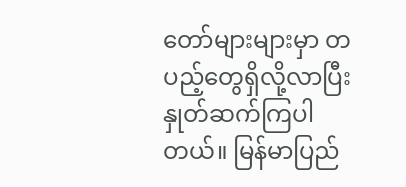တော်များများမှာ တပည့်တွေရှိလို့လာပြီးနှုတ်ဆက်ကြပါတယ်။ မြန်မာပြည်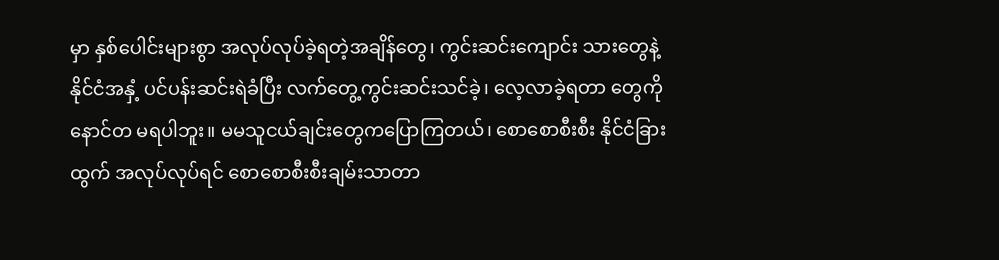မှာ နှစ်ပေါင်းများစွာ အလုပ်လုပ်ခဲ့ရတဲ့အချိန်တွေ၊ ကွင်းဆင်းကျောင်း သားတွေနဲ့ နိုင်ငံအနှံ့ ပင်ပန်းဆင်းရဲခံပြီး လက်တွေ့ကွင်းဆင်းသင်ခဲ့၊ လေ့လာခဲ့ရတာ တွေကို နောင်တ မရပါဘူး။ မမသူငယ်ချင်းတွေကပြောကြတယ်၊ စောစောစီးစီး နိုင်ငံခြားထွက် အလုပ်လုပ်ရင် စောစောစီးစီးချမ်းသာတာ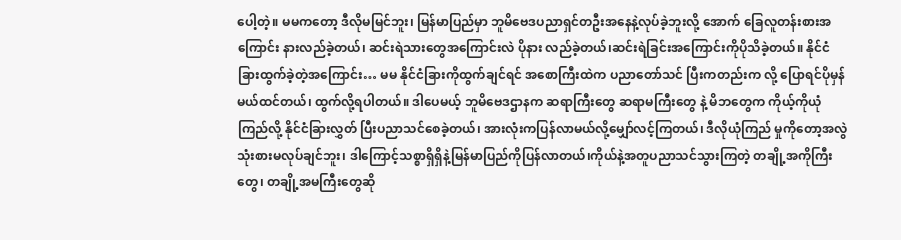ပေါ့တဲ့။ မမကတော့ ဒီလိုမမြင်ဘူး၊ မြန်မာပြည်မှာ ဘူမိဗေဒပညာရှင်တဦးအနေနဲ့လုပ်ခဲ့ဘူးလို့ အောက် ခြေလူတန်းစားအကြောင်း နားလည်ခဲ့တယ်၊ ဆင်းရဲသားတွေအကြောင်းလဲ ပိုနား လည်ခဲ့တယ်၊ဆင်းရဲခြင်းအကြောင်းကိုပိုသိခဲ့တယ်။ နိုင်ငံခြားထွက်ခဲ့တဲ့အကြောင်း… မမ နိုင်ငံခြားကိုထွက်ချင်ရင် အစောကြီးထဲက ပညာတော်သင် ပြီးကတည်းက လို့ ပြောရင်ပိုမှန်မယ်ထင်တယ်၊ ထွက်လို့ရပါတယ်။ ဒါပေမယ့် ဘူမိဗေဒဌာနက ဆရာကြီးတွေ ဆရာမကြီးတွေ နဲ့ မိဘတွေက ကိုယ့်ကိုယုံကြည်လို့ နိုင်ငံခြားလွှတ် ပြီးပညာသင်စေခဲ့တယ်၊ အားလုံးကပြန်လာမယ်လို့မျှော်လင့်ကြတယ်၊ ဒီလိုယုံကြည် မှုကိုတော့အလွဲသုံးစားမလုပ်ချင်ဘူး၊ ဒါကြောင့်သစ္စာရှိရှိနဲ့မြန်မာပြည်ကိုပြန်လာတယ်၊ကိုယ်နဲ့အတူပညာသင်သွားကြတဲ့ တချို့အကိုကြီးတွေ၊ တချို့အမကြီးတွေဆို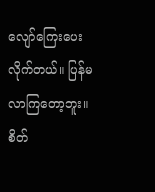လျော်ကြေးပေးလိုက်တယ်။ ပြန်မလာကြတော့ဘူး။ စိတ်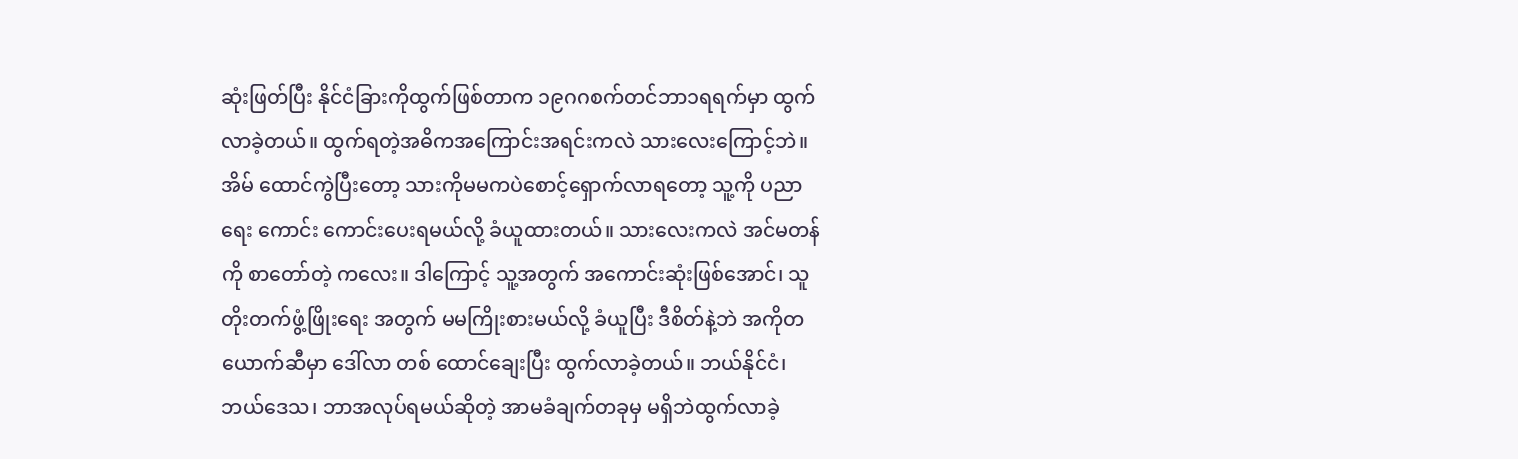ဆုံးဖြတ်ပြီး နိုင်ငံခြားကိုထွက်ဖြစ်တာက ၁၉ဂဂစက်တင်ဘာ၁ရရက်မှာ ထွက် လာခဲ့တယ်။ ထွက်ရတဲ့အဓိကအကြောင်းအရင်းကလဲ သားလေးကြောင့်ဘဲ။ အိမ် ထောင်ကွဲပြီးတော့ သားကိုမမကပဲစောင့်ရှောက်လာရတော့ သူ့ကို ပညာရေး ကောင်း ကောင်းပေးရမယ်လို့ ခံယူထားတယ်။ သားလေးကလဲ အင်မတန်ကို စာတော်တဲ့ ကလေး။ ဒါကြောင့် သူ့အတွက် အကောင်းဆုံးဖြစ်အောင်၊ သူ တိုးတက်ဖွံ့ဖြိုးရေး အတွက် မမကြိုးစားမယ်လို့ ခံယူပြီး ဒီစိတ်နဲ့ဘဲ အကိုတယောက်ဆီမှာ ဒေါ်လာ တစ် ထောင်ချေးပြီး ထွက်လာခဲ့တယ်။ ဘယ်နိုင်ငံ၊ ဘယ်ဒေသ၊ ဘာအလုပ်ရမယ်ဆိုတဲ့ အာမခံချက်တခုမှ မရှိဘဲထွက်လာခဲ့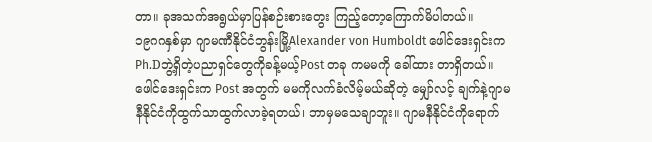တာ။ ခုအသက်အရွယ်မှာပြန်စဉ်းစားတွေး ကြည့်တော့ကြောက်မိပါတယ်။
၁၉ဂဂနှစ်မှာ ဂျာမဏီနိုင်ငံဘွန်းမြို့Alexander von Humboldt ဖေါင်ဒေးရှင်းက Ph.Dဘွဲ့ရှိတဲ့ပညာရှင်တွေကိုခန့်မယ့်Post တခု ကမမကို ခေါ်ထား တာရှိတယ်။ ဖေါင်ဒေးရှင်းက Post အတွက် မမကိုလက်ခံလိမ့်မယ်ဆိုတဲ့ မျှော်လင့် ချက်နဲ့ဂျာမနီနိုင်ငံကိုထွက်သာထွက်လာခဲ့ရတယ်၊ ဘာမှမသေချာဘူး။ ဂျာမနီနိုင်ငံကိုရောက်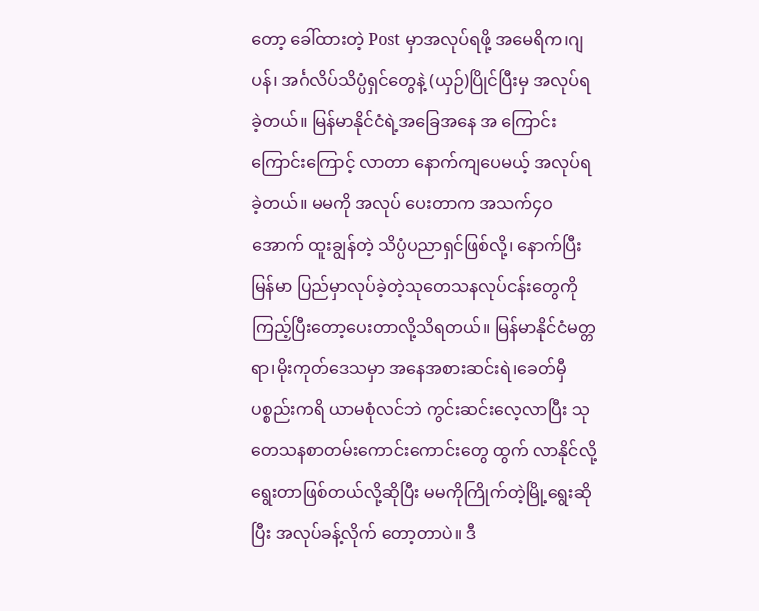တော့ ခေါ်ထားတဲ့ Post မှာအလုပ်ရဖို့ အမေရိက၊ဂျပန်၊ အင်္ဂလိပ်သိပ္ပံရှင်တွေနဲ့ (ယှဉ်)ပြိုင်ပြီးမှ အလုပ်ရခဲ့တယ်။ မြန်မာနိုင်ငံရဲ့အခြေအနေ အ ကြောင်းကြောင်းကြောင့် လာတာ နောက်ကျပေမယ့် အလုပ်ရခဲ့တယ်။ မမကို အလုပ် ပေးတာက အသက်၄ဝအောက် ထူးချွန်တဲ့ သိပ္ပံပညာရှင်ဖြစ်လို့၊ နောက်ပြီး မြန်မာ ပြည်မှာလုပ်ခဲ့တဲ့သုတေသနလုပ်ငန်းတွေကိုကြည့်ပြီးတော့ပေးတာလို့သိရတယ်။ မြန်မာနိုင်ငံမတ္တရာ၊မိုးကုတ်ဒေသမှာ အနေအစားဆင်းရဲ၊ခေတ်မှီပစ္စည်းကရိ ယာမစုံလင်ဘဲ ကွင်းဆင်းလေ့လာပြီး သုတေသနစာတမ်းကောင်းကောင်းတွေ ထွက် လာနိုင်လို့ရွေးတာဖြစ်တယ်လို့ဆိုပြီး မမကိုကြိုက်တဲ့မြို့ရွေးဆိုပြီး အလုပ်ခန့်လိုက် တော့တာပဲ။ ဒီ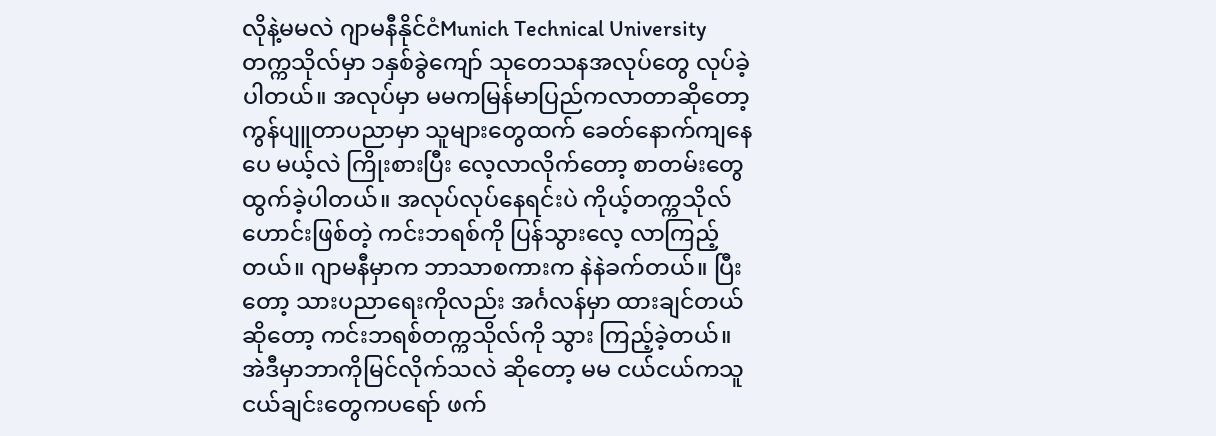လိုနဲ့မမလဲ ဂျာမနီနိုင်ငံMunich Technical University တက္ကသိုလ်မှာ ၁နှစ်ခွဲကျော် သုတေသနအလုပ်တွေ လုပ်ခဲ့ပါတယ်။ အလုပ်မှာ မမကမြန်မာပြည်ကလာတာဆိုတော့ ကွန်ပျူတာပညာမှာ သူများတွေထက် ခေတ်နောက်ကျနေပေ မယ့်လဲ ကြိုးစားပြီး လေ့လာလိုက်တော့ စာတမ်းတွေထွက်ခဲ့ပါတယ်။ အလုပ်လုပ်နေရင်းပဲ ကိုယ့်တက္ကသိုလ်ဟောင်းဖြစ်တဲ့ ကင်းဘရစ်ကို ပြန်သွားလေ့ လာကြည့်တယ်။ ဂျာမနီမှာက ဘာသာစကားက နဲနဲခက်တယ်။ ပြီးတော့ သားပညာရေးကိုလည်း အင်္ဂလန်မှာ ထားချင်တယ်ဆိုတော့ ကင်းဘရစ်တက္ကသိုလ်ကို သွား ကြည့်ခဲ့တယ်။ အဲဒီမှာဘာကိုမြင်လိုက်သလဲ ဆိုတော့ မမ ငယ်ငယ်ကသူငယ်ချင်းတွေကပရော် ဖက်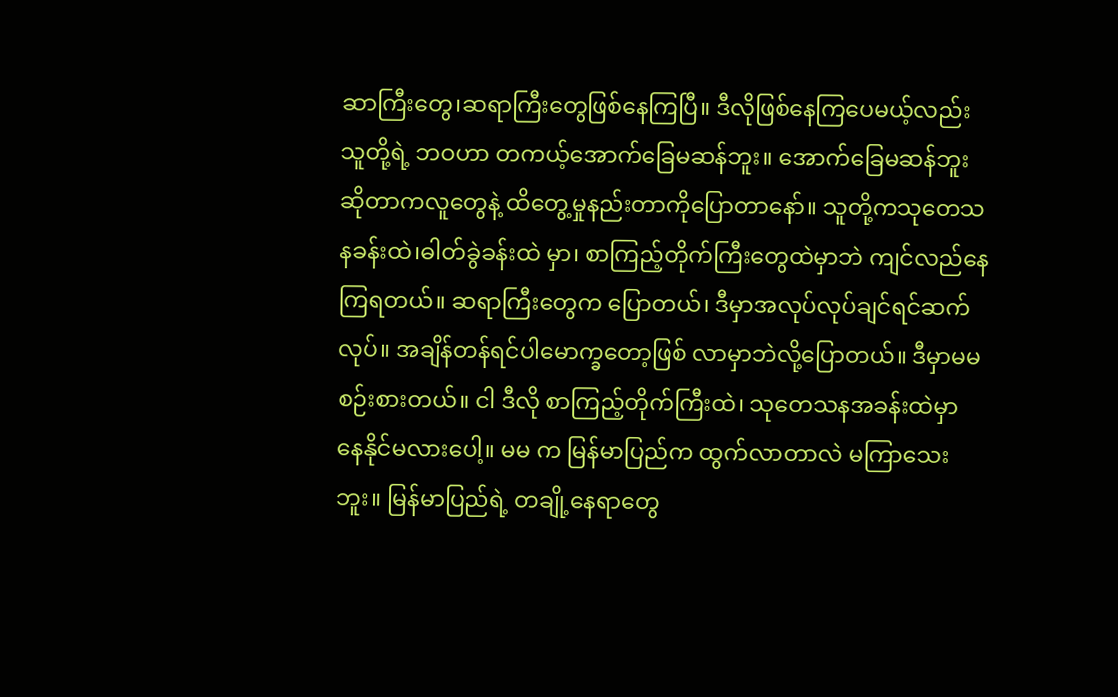ဆာကြီးတွေ၊ဆရာကြီးတွေဖြစ်နေကြပြီ။ ဒီလိုဖြစ်နေကြပေမယ့်လည်း သူတို့ရဲ့ ဘဝဟာ တကယ့်အောက်ခြေမဆန်ဘူး။ အောက်ခြေမဆန်ဘူးဆိုတာကလူတွေနဲ့ ထိတွေ့မှုနည်းတာကိုပြောတာနော်။ သူတို့ကသုတေသနခန်းထဲ၊ဓါတ်ခွဲခန်းထဲ မှာ၊ စာကြည့်တိုက်ကြီးတွေထဲမှာဘဲ ကျင်လည်နေကြရတယ်။ ဆရာကြီးတွေက ပြောတယ်၊ ဒီမှာအလုပ်လုပ်ချင်ရင်ဆက်လုပ်။ အချိန်တန်ရင်ပါမောက္ခတော့ဖြစ် လာမှာဘဲလို့ပြောတယ်။ ဒီမှာမမ စဉ်းစားတယ်။ ငါ ဒီလို စာကြည့်တိုက်ကြီးထဲ၊ သုတေသနအခန်းထဲမှာ နေနိုင်မလားပေါ့။ မမ က မြန်မာပြည်က ထွက်လာတာလဲ မကြာသေးဘူး။ မြန်မာပြည်ရဲ့ တချို့နေရာတွေ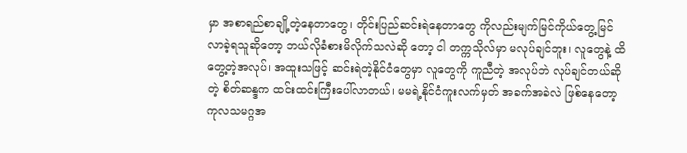မှာ အစာရည်စာချို့တဲ့နေတာတွေ၊ တိုင်းပြည်ဆင်းရဲနေတာတွေ ကိုလည်းမျက်မြင်ကိုယ်တွေ့မြင်လာခဲ့ရသူဆိုတော့ ဘယ်လိုခံစားမိလိုက်သလဲဆို တော့ ငါ တက္ကသိုလ်မှာ မလုပ်ချင်ဘူး၊ လူတွေနဲ့ ထိတွေ့တဲ့အလုပ်၊ အထူးသဖြင့် ဆင်းရဲတဲ့နိုင်ငံတွေမှာ လူတွေကို ကူညီတဲ့ အလုပ်ဘဲ လုပ်ချင်တယ်ဆိုတဲ့ စိတ်ဆန္ဒက ထင်းထင်းကြီးပေါ်လာတယ်၊ မမရဲ့နိုင်ငံကူးလက်မှတ် အခက်အခဲလဲ ဖြစ်နေတော့ ကုလသမဂ္ဂအ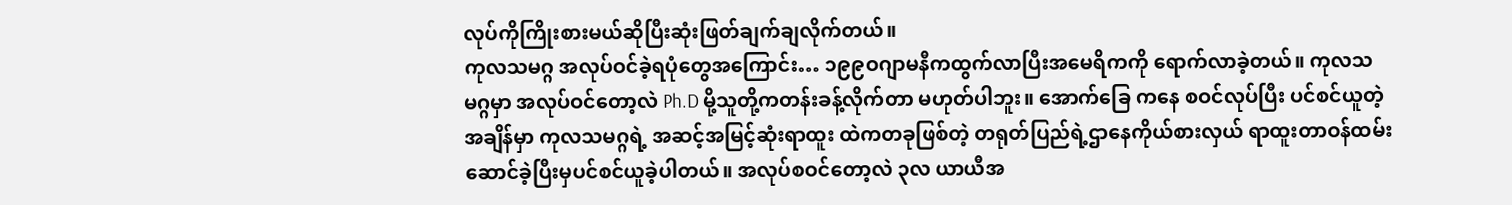လုပ်ကိုကြိုးစားမယ်ဆိုပြီးဆုံးဖြတ်ချက်ချလိုက်တယ်။
ကုလသမဂ္ဂ အလုပ်ဝင်ခဲ့ရပုံတွေအကြောင်း… ၁၉၉ဝဂျာမနီကထွက်လာပြီးအမေရိကကို ရောက်လာခဲ့တယ်။ ကုလသမဂ္ဂမှာ အလုပ်ဝင်တော့လဲ Ph.D မို့သူတို့ကတန်းခန့်လိုက်တာ မဟုတ်ပါဘူး။ အောက်ခြေ ကနေ စဝင်လုပ်ပြီး ပင်စင်ယူတဲ့အချိန်မှာ ကုလသမဂ္ဂရဲ့ အဆင့်အမြင့်ဆုံးရာထူး ထဲကတခုဖြစ်တဲ့ တရုတ်ပြည်ရဲ့ဌာနေကိုယ်စားလှယ် ရာထူးတာဝန်ထမ်းဆောင်ခဲ့ပြီးမှပင်စင်ယူခဲ့ပါတယ်။ အလုပ်စဝင်တော့လဲ ၃လ ယာယီအ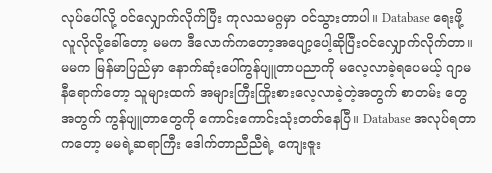လုပ်ပေါ်လို့ ဝင်လျှောက်လိုက်ပြီး ကုလသမဂ္ဂမှာ ဝင်သွားတာပါ။ Database ရေးဖို့ လူလိုလို့ခေါ်တော့ မမက ဒီလောက်ကတော့အပျော့ပေါ့ဆိုပြီးဝင်လျှောက်လိုက်တာ။ မမက မြန်မာပြည်မှာ နောက်ဆုံးပေါ်ကွန်ပျူတာပညာကို မလေ့လာခဲ့ရပေမယ့် ဂျာမနီရောက်တော့ သူများထက် အများကြီးကြိုးစားလေ့လာခဲ့တဲ့အတွက် စာတမ်း တွေအတွက် ကွန်ပျူတာတွေကို ကောင်းကောင်းသုံးတတ်နေပြီ။ Database အလုပ်ရတာကတော့ မမရဲ့ဆရာကြီး ဒေါက်တာညီညီရဲ့ ကျေးဇူး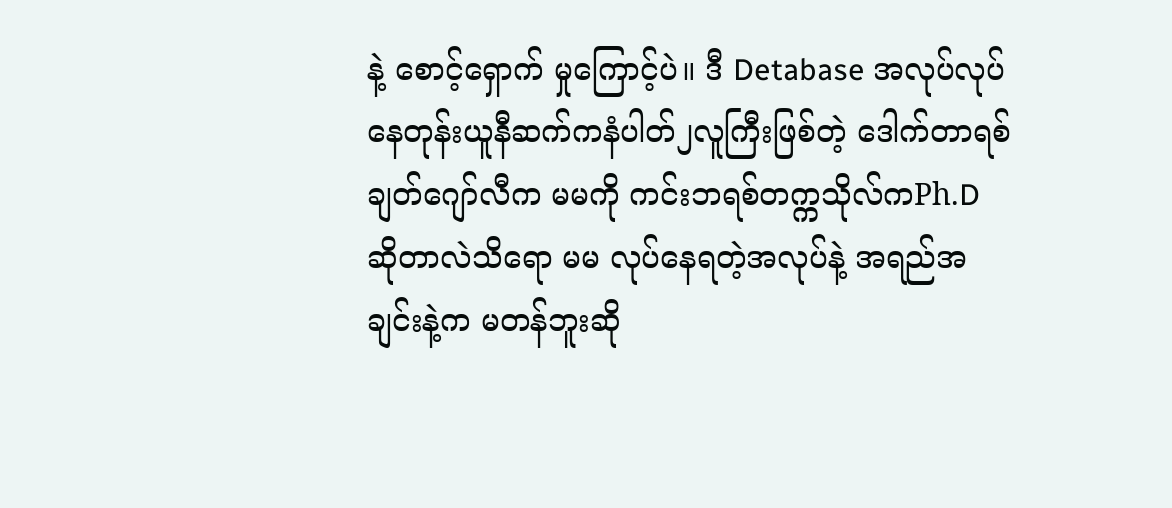နဲ့ စောင့်ရှောက် မှုကြောင့်ပဲ။ ဒီ Detabase အလုပ်လုပ်နေတုန်းယူနီဆက်ကနံပါတ်၂လူကြီးဖြစ်တဲ့ ဒေါက်တာရစ်ချတ်ဂျော်လီက မမကို ကင်းဘရစ်တက္ကသိုလ်ကPh.D ဆိုတာလဲသိရော မမ လုပ်နေရတဲ့အလုပ်နဲ့ အရည်အချင်းနဲ့က မတန်ဘူးဆို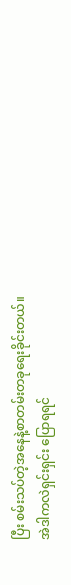ပြီး စမ်းသပ်တဲ့အနေနဲ့စာတမ်းတခုရေးခိုင်းတယ်။
အဲဒါကလဲရှင်းရှင်း ပြောရရင်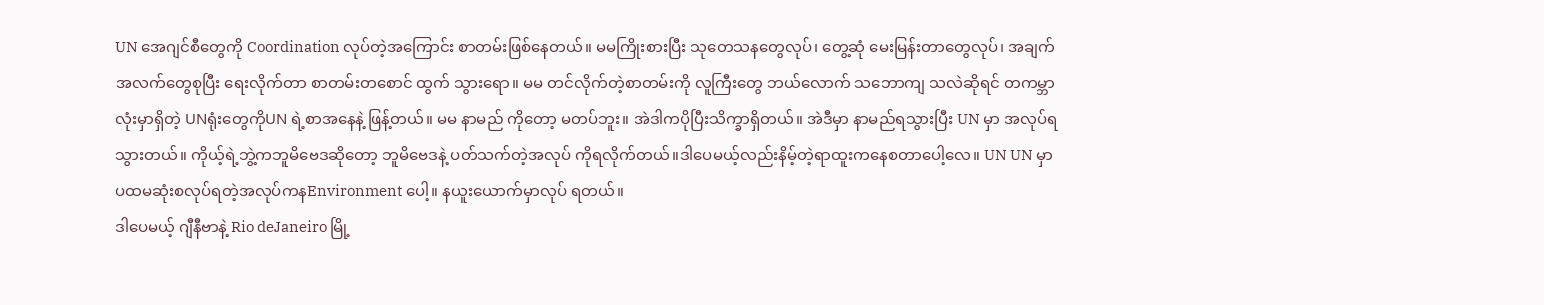UN အေဂျင်စီတွေကို Coordination လုပ်တဲ့အကြောင်း စာတမ်းဖြစ်နေတယ်။ မမကြိုးစားပြီး သုတေသနတွေလုပ်၊ တွေ့ဆုံ မေးမြန်းတာတွေလုပ်၊ အချက်အလက်တွေစုပြီး ရေးလိုက်တာ စာတမ်းတစောင် ထွက် သွားရော။ မမ တင်လိုက်တဲ့စာတမ်းကို လူကြီးတွေ ဘယ်လောက် သဘောကျ သလဲဆိုရင် တကမ္ဘာလုံးမှာရှိတဲ့ UNရုံးတွေကိုUN ရဲ့စာအနေနဲ့ ဖြန့်တယ်။ မမ နာမည် ကိုတော့ မတပ်ဘူး။ အဲဒါကပိုပြီးသိက္ခာရှိတယ်။ အဲဒီမှာ နာမည်ရသွားပြီး UN မှာ အလုပ်ရသွားတယ်။ ကိုယ့်ရဲ့ဘွဲ့ကဘူမိဗေဒဆိုတော့ ဘူမိဗေဒနဲ့ ပတ်သက်တဲ့အလုပ် ကိုရလိုက်တယ်။ဒါပေမယ့်လည်းနိမ့်တဲ့ရာထူးကနေစတာပေါ့လေ။ UN UN မှာပထမဆုံးစလုပ်ရတဲ့အလုပ်ကနEnvironment ပေါ့။ နယူးယောက်မှာလုပ် ရတယ်။
ဒါပေမယ့် ဂျီနီဗာနဲ့ Rio deJaneiro မြို့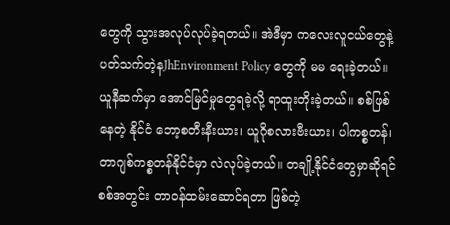တွေကို သွားအလုပ်လုပ်ခဲ့ရတယ်။ အဲဒီမှာ ကလေးလူငယ်တွေနဲ့ပတ်သက်တဲ့နJhEnvironment Policy တွေကို မမ ရေးခဲ့တယ်။ ယူနီဆက်မှာ အောင်မြင်မှုတွေရခဲ့လို့ ရာထူးတိုးခဲ့တယ်။ စစ်ဖြစ်နေတဲ့ နိုင်ငံ ဘော့စတီးနီးယား၊ ယူဂိုစလားဗီးယား၊ ပါကစ္စတန်၊ တာဂျစ်ကစ္စတန်နိုင်ငံမှာ လဲလုပ်ခဲ့တယ်။ တချို့နိုင်ငံတွေမှာဆိုရင် စစ်အတွင်း တာဝန်ထမ်းဆောင်ရတာ ဖြစ်တဲ့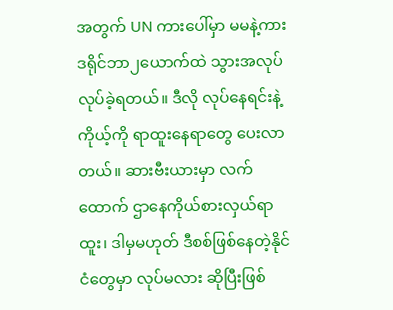အတွက် UN ကားပေါ်မှာ မမနဲ့ကားဒရိုင်ဘာ၂ယောက်ထဲ သွားအလုပ်လုပ်ခဲ့ရတယ်။ ဒီလို လုပ်နေရင်းနဲ့ ကိုယ့်ကို ရာထူးနေရာတွေ ပေးလာတယ်။ ဆားဗီးယားမှာ လက်ထောက် ဌာနေကိုယ်စားလှယ်ရာထူး၊ ဒါမှမဟုတ် ဒီစစ်ဖြစ်နေတဲ့နိုင်ငံတွေမှာ လုပ်မလား ဆိုပြီးဖြစ်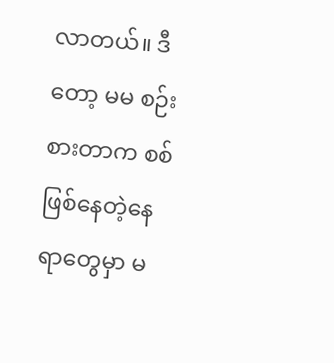လာတယ်။ ဒီတော့ မမ စဉ်းစားတာက စစ်ဖြစ်နေတဲ့နေရာတွေမှာ မ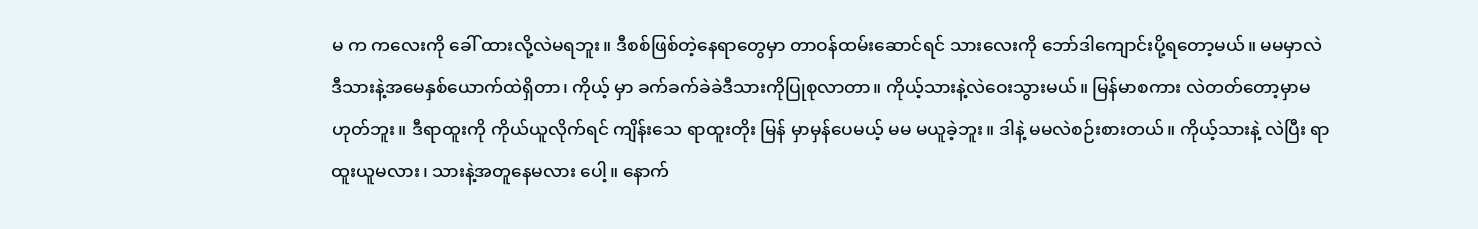မ က ကလေးကို ခေါ် ထားလို့လဲမရဘူး။ ဒီစစ်ဖြစ်တဲ့နေရာတွေမှာ တာဝန်ထမ်းဆောင်ရင် သားလေးကို ဘော်ဒါကျောင်းပို့ရတော့မယ်။ မမမှာလဲ ဒီသားနဲ့အမေနှစ်ယောက်ထဲရှိတာ၊ ကိုယ့် မှာ ခက်ခက်ခဲခဲဒီသားကိုပြုစုလာတာ။ ကိုယ့်သားနဲ့လဲဝေးသွားမယ်။ မြန်မာစကား လဲတတ်တော့မှာမဟုတ်ဘူး။ ဒီရာထူးကို ကိုယ်ယူလိုက်ရင် ကျိန်းသေ ရာထူးတိုး မြန် မှာမှန်ပေမယ့် မမ မယူခဲ့ဘူး။ ဒါနဲ့ မမလဲစဉ်းစားတယ်။ ကိုယ့်သားနဲ့ လဲပြီး ရာထူးယူမလား၊ သားနဲ့အတူနေမလား ပေါ့။ နောက်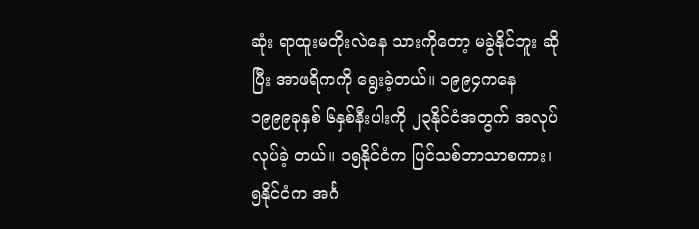ဆုံး ရာထူးမတိုးလဲနေ သားကိုတော့ မခွဲနိုင်ဘူး ဆိုပြီး အာဖရိကကို ရွေးခဲ့တယ်။ ၁၉၉၄ကနေ ၁၉၉၉ခုနှစ် ၆နှစ်နီးပါးကို ၂၃နိုင်ငံအတွက် အလုပ်လုပ်ခဲ့ တယ်။ ၁၅နိုင်ငံက ပြင်သစ်ဘာသာစကား၊ ၅နိုင်ငံက အင်္ဂ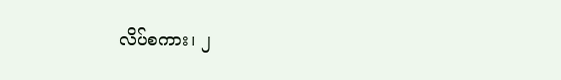လိပ်စကား၊ ၂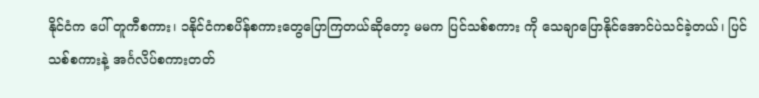နိုင်ငံက ပေါ် တူကီစကား၊ ၁နိုင်ငံကစပိန်စကားတွေပြောကြတယ်ဆိုတော့ မမက ပြင်သစ်စကား ကို သေချာပြောနိုင်အောင်ပဲသင်ခဲ့တယ်၊ ပြင်သစ်စကားနဲ့ အင်္ဂလိပ်စကားတတ်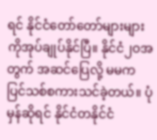ရင် နိုင်ငံတော်တော်များများကိုအုပ်ချုပ်နိုင်ပြီ။ နိုင်ငံ၂ဝအတွက် အဆင်ပြေလို့ မမက ပြင်သစ်စကားသင်ခဲ့တယ်။ ပုံမှန်ဆိုရင် နိုင်ငံတနိုင်ငံ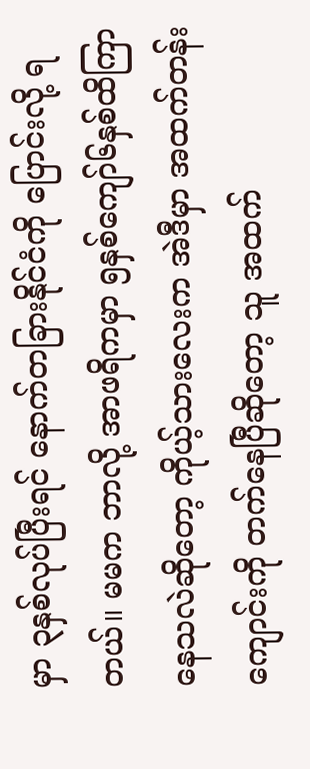မှာ ၃နှစ်လုပ်ပြီးရင် နောက်တခြားနိုင်ငံကို ပြောင်းလို့ ရတယ်။ မမက ဘာလို့ အာဖရိကမှာ ၅နှစ်ကျော်၆နှစ်ထိကြာနေသလဲဆိုတော့ ကိုယ့်သားလေးက အဲဒီမှာ အထက်တန်းကျောင်းကို တက်နေပြီဆိုတော့ သူ အထက်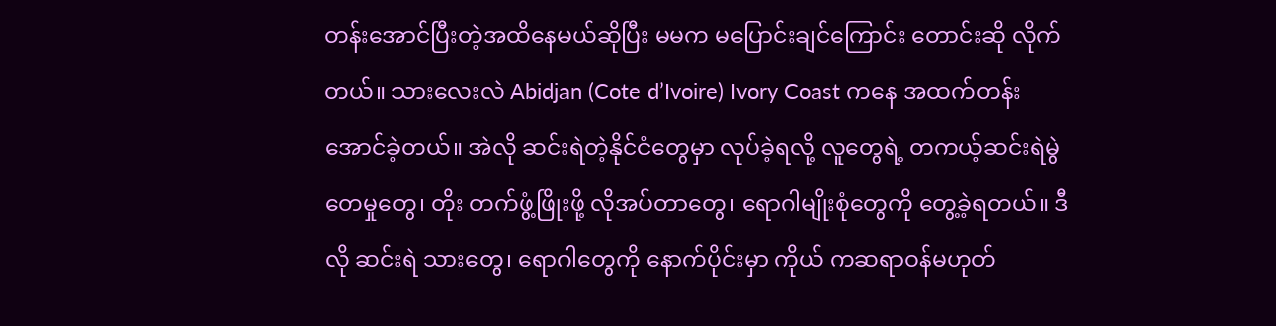တန်းအောင်ပြီးတဲ့အထိနေမယ်ဆိုပြီး မမက မပြောင်းချင်ကြောင်း တောင်းဆို လိုက်တယ်။ သားလေးလဲ Abidjan (Cote d’Ivoire) Ivory Coast ကနေ အထက်တန်းအောင်ခဲ့တယ်။ အဲလို ဆင်းရဲတဲ့နိုင်ငံတွေမှာ လုပ်ခဲ့ရလို့ လူတွေရဲ့ တကယ့်ဆင်းရဲမွဲတေမှုတွေ၊ တိုး တက်ဖွံ့ဖြိုးဖို့ လိုအပ်တာတွေ၊ ရောဂါမျိုးစုံတွေကို တွေ့ခဲ့ရတယ်။ ဒီလို ဆင်းရဲ သားတွေ၊ ရောဂါတွေကို နောက်ပိုင်းမှာ ကိုယ် ကဆရာဝန်မဟုတ်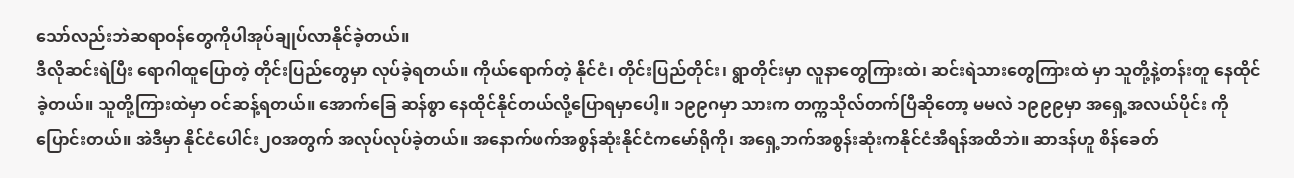သော်လည်းဘဲဆရာဝန်တွေကိုပါအုပ်ချုပ်လာနိုင်ခဲ့တယ်။
ဒီလိုဆင်းရဲပြီး ရောဂါထူပြောတဲ့ တိုင်းပြည်တွေမှာ လုပ်ခဲ့ရတယ်။ ကိုယ်ရောက်တဲ့ နိုင်ငံ၊ တိုင်းပြည်တိုင်း၊ ရွာတိုင်းမှာ လူနာတွေကြားထဲ၊ ဆင်းရဲသားတွေကြားထဲ မှာ သူတို့နဲ့တန်းတူ နေထိုင်ခဲ့တယ်။ သူတို့ကြားထဲမှာ ဝင်ဆန့်ရတယ်။ အောက်ခြေ ဆန်စွာ နေထိုင်နိုင်တယ်လို့ပြောရမှာပေါ့။ ၁၉၉ဂမှာ သားက တက္ကသိုလ်တက်ပြီဆိုတော့ မမလဲ ၁၉၉၉မှာ အရှေ့အလယ်ပိုင်း ကို ပြောင်းတယ်။ အဲဒီမှာ နိုင်ငံပေါင်း၂ဝအတွက် အလုပ်လုပ်ခဲ့တယ်။ အနောက်ဖက်အစွန်ဆုံးနိုင်ငံကမော်ရိုကို၊ အရှေ့ဘက်အစွန်းဆုံးကနိုင်ငံအီရန်အထိဘဲ။ ဆာဒန်ဟူ စိန်ခေတ်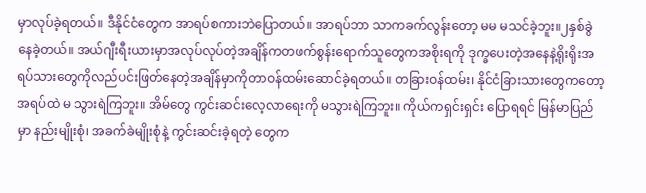မှာလုပ်ခဲ့ရတယ်။ ဒီနိုင်ငံတွေက အာရပ်စကားဘဲပြောတယ်။ အာရပ်ဘာ သာကခက်လွန်းတော့ မမ မသင်ခဲ့ဘူး။၂နှစ်ခွဲနေခဲ့တယ်။ အယ်ဂျီးရီးယားမှာအလုပ်လုပ်တဲ့အချိန်ကတဖက်စွန်းရောက်သူတွေကအစိုးရကို ဒုက္ခပေးတဲ့အနေနဲ့ရိုးရိုးအရပ်သားတွေကိုလည်ပင်းဖြတ်နေတဲ့အချိန်မှာကိုတာဝန်ထမ်းဆောင်ခဲ့ရတယ်။ တခြားဝန်ထမ်း၊ နိုင်ငံခြားသားတွေကတော့ အရပ်ထဲ မ သွားရဲကြဘူး။ အိမ်တွေ ကွင်းဆင်းလေ့လာရေးကို မသွားရဲကြဘူး။ ကိုယ်ကရှင်းရှင်း ပြောရရင် မြန်မာပြည်မှာ နည်းမျိုးစုံ၊ အခက်ခဲမျိုးစုံနဲ့ ကွင်းဆင်းခဲ့ရတဲ့ တွေက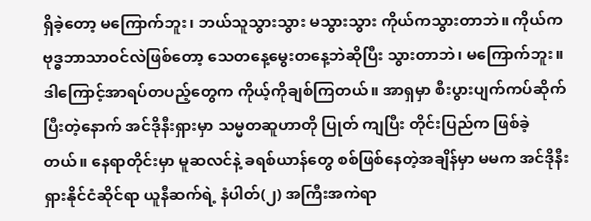ရှိခဲ့တော့ မကြောက်ဘူး၊ ဘယ်သူသွားသွား မသွားသွား ကိုယ်ကသွားတာဘဲ။ ကိုယ်က ဗုဒ္ဓဘာသာဝင်လဲဖြစ်တော့ သေတနေ့မွေးတနေ့ဘဲဆိုပြီး သွားတာဘဲ၊ မကြောက်ဘူး။ ဒါကြောင့်အာရပ်တပည့်တွေက ကိုယ့်ကိုချစ်ကြတယ်။ အာရှမှာ စီးပွားပျက်ကပ်ဆိုက်ပြီးတဲ့နောက် အင်ဒိုနီးရှားမှာ သမ္မတဆူဟာတို ပြုတ် ကျပြီး တိုင်းပြည်က ဖြစ်ခဲ့တယ်။ နေရာတိုင်းမှာ မူဆလင်နဲ့ ခရစ်ယာန်တွေ စစ်ဖြစ်နေတဲ့အချိန်မှာ မမက အင်ဒိုနီးရှားနိုင်ငံဆိုင်ရာ ယူနီဆက်ရဲ့ နံပါတ်(၂) အကြီးအကဲရာ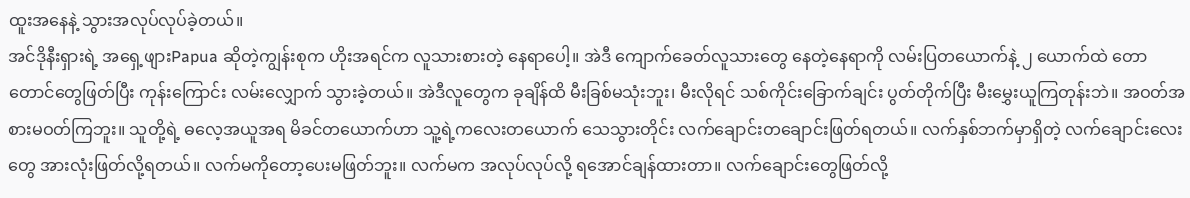ထူးအနေနဲ့ သွားအလုပ်လုပ်ခဲ့တယ်။
အင်ဒိုနီးရှားရဲ့ အရှေ့ဖျားPapua ဆိုတဲ့ကျွန်းစုက ဟိုးအရင်က လူသားစားတဲ့ နေရာပေါ့။ အဲဒီ ကျောက်ခေတ်လူသားတွေ နေတဲ့နေရာကို လမ်းပြတယောက်နဲ့ ၂ ယောက်ထဲ တောတောင်တွေဖြတ်ပြီး ကုန်းကြောင်း လမ်းလျှောက် သွားခဲ့တယ်။ အဲဒီလူတွေက ခုချိန်ထိ မီးခြစ်မသုံးဘူး၊ မီးလိုရင် သစ်ကိုင်းခြောက်ချင်း ပွတ်တိုက်ပြီး မီးမွှေးယူကြတုန်းဘဲ။ အဝတ်အစားမဝတ်ကြဘူး။ သူတို့ရဲ့ ဓလေ့အယူအရ မိခင်တယောက်ဟာ သူ့ရဲ့ကလေးတယောက် သေသွားတိုင်း လက်ချောင်းတချောင်းဖြတ်ရတယ်။ လက်နှစ်ဘက်မှာရှိတဲ့ လက်ချောင်းလေးတွေ အားလုံးဖြတ်လို့ရတယ်။ လက်မကိုတော့ပေးမဖြတ်ဘူး။ လက်မက အလုပ်လုပ်လို့ ရအောင်ချန်ထားတာ။ လက်ချောင်းတွေဖြတ်လို့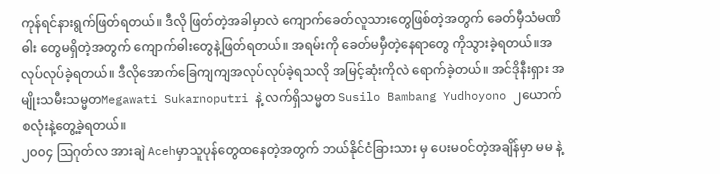ကုန်ရင်နားရွက်ဖြတ်ရတယ်။ ဒီလို ဖြတ်တဲ့အခါမှာလဲ ကျောက်ခေတ်လူသားတွေဖြစ်တဲ့အတွက် ခေတ်မှီသံမဏိဓါး တွေမရှိတဲ့အတွက် ကျောက်ဓါးတွေနဲ့ဖြတ်ရတယ်။ အရမ်းကို ခေတ်မမှီတဲ့နေရာတွေ ကိုသွားခဲ့ရတယ်။အလုပ်လုပ်ခဲ့ရတယ်။ ဒီလိုအောက်ခြေကျကျအလုပ်လုပ်ခဲ့ရသလို အမြင့်ဆုံးကိုလဲ ရောက်ခဲ့တယ်။ အင်ဒိုနီးရှား အမျိုးသမီးသမ္မတMegawati Sukarnoputri နဲ့ လက်ရှိသမ္မတ Susilo Bambang Yudhoyono ၂ယောက်စလုံးနဲ့တွေ့ခဲ့ရတယ်။
၂၀၀၄ ဩဂုတ်လ အားချဲ Acehမှာသူပုန်တွေထနေတဲ့အတွက် ဘယ်နိုင်ငံခြားသား မှ ပေးမဝင်တဲ့အချိန်မှာ မမ နဲ့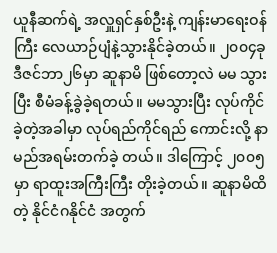ယူနီဆက်ရဲ့ အလှူရှင်နှစ်ဦးနဲ့ ကျန်းမာရေးဝန်ကြီး လေယာဉ်ပျံနဲ့သွားနိုင်ခဲ့တယ်။ ၂၀၀၄ခု ဒီဇင်ဘာ၂၆မှာ ဆူနာမိ ဖြစ်တော့လဲ မမ သွားပြီး စီမံခန့်ခွဲခဲ့ရတယ်။ မမသွားပြီး လုပ်ကိုင်ခဲ့တဲ့အခါမှာ လုပ်ရည်ကိုင်ရည် ကောင်းလို့ နာမည်အရမ်းတက်ခဲ့ တယ်။ ဒါကြောင့် ၂၀၀၅မှာ ရာထူးအကြီးကြီး တိုးခဲ့တယ်။ ဆူနာမိထိတဲ့ နိုင်ငံဂနိုင်ငံ အတွက်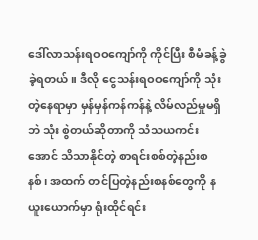ဒေါ်လာသန်းရဝဝကျော်ကို ကိုင်ပြီး စီမံခန့်ခွဲခဲ့ရတယ်။ ဒီလို ငွေသန်းရဝဝကျော်ကို သုံးတဲ့နေရာမှာ မှန်မှန်ကန်ကန်နဲ့ လိမ်လည်မှုမရှိဘဲ သုံး စွဲတယ်ဆိုတာကို သံသယကင်းအောင် သိသာနိုင်တဲ့ စာရင်းစစ်တဲ့နည်းစနစ်၊ အထက် တင်ပြတဲ့နည်းစနစ်တွေကို နယူးယောက်မှာ ရုံးထိုင်ရင်း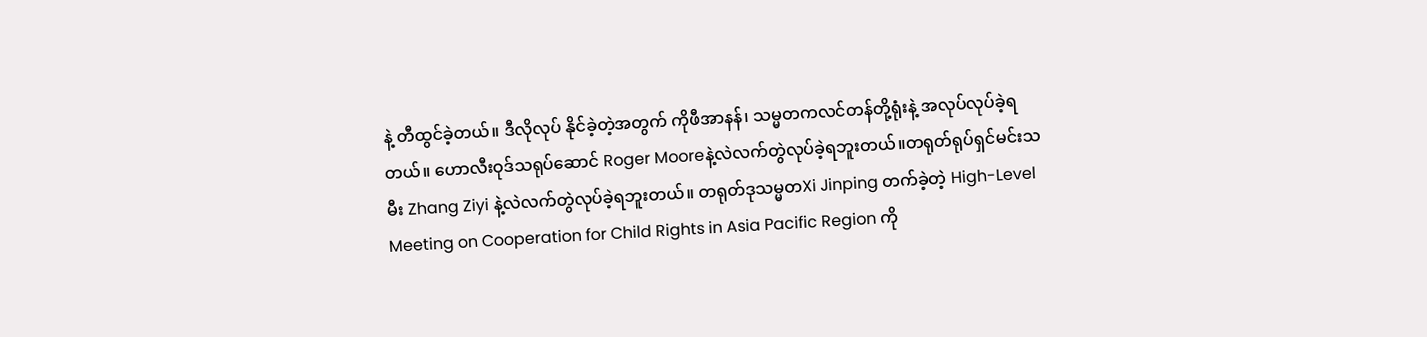နဲ့ တီထွင်ခဲ့တယ်။ ဒီလိုလုပ် နိုင်ခဲ့တဲ့အတွက် ကိုဖီအာနန်၊ သမ္မတကလင်တန်တို့ရုံးနဲ့ အလုပ်လုပ်ခဲ့ရတယ်။ ဟောလီးဝုဒ်သရုပ်ဆောင် Roger Mooreနဲ့လဲလက်တွဲလုပ်ခဲ့ရဘူးတယ်။တရုတ်ရုပ်ရှင်မင်းသမီး Zhang Ziyi နဲ့လဲလက်တွဲလုပ်ခဲ့ရဘူးတယ်။ တရုတ်ဒုသမ္မတXi Jinping တက်ခဲ့တဲ့ High-Level Meeting on Cooperation for Child Rights in Asia Pacific Region ကို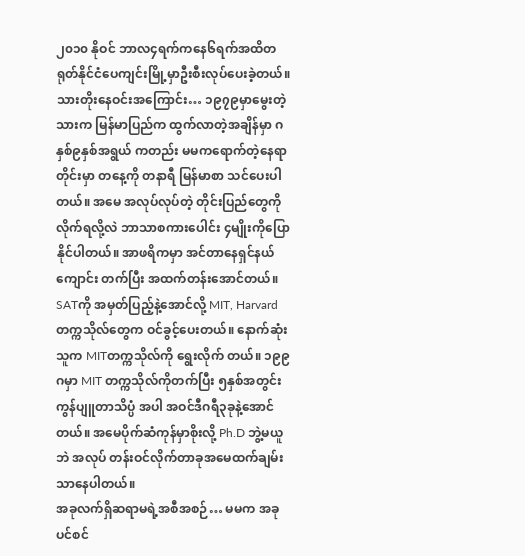၂၀၁၀ နိုဝင် ဘာလ၄ရက်ကနေ၆ရက်အထိတရုတ်နိုင်ငံပေကျင်းမြို့မှာဦးစီးလုပ်ပေးခဲ့တယ်။
သားတိုးနေဝင်းအကြောင်း… ၁၉၇၉မှာမွေးတဲ့သားက မြန်မာပြည်က ထွက်လာတဲ့အချိန်မှာ ဂနှစ်၉နှစ်အရွယ် ကတည်း မမကရောက်တဲ့နေရာတိုင်းမှာ တနေ့ကို တနာရီ မြန်မာစာ သင်ပေးပါ တယ်။ အမေ အလုပ်လုပ်တဲ့ တိုင်းပြည်တွေကို လိုက်ရလို့လဲ ဘာသာစကားပေါင်း ၄မျိုးကိုပြောနိုင်ပါတယ်။ အာဖရိကမှာ အင်တာနေရှင်နယ်ကျောင်း တက်ပြီး အထက်တန်းအောင်တယ်။ SATကို အမှတ်ပြည့်နဲ့အောင်လို့ MIT, Harvard တက္ကသိုလ်တွေက ဝင်ခွင့်ပေးတယ်။ နောက်ဆုံး သူက MITတက္ကသိုလ်ကို ရွေးလိုက် တယ်။ ၁၉၉ဂမှာ MIT တက္ကသိုလ်ကိုတက်ပြီး ၅နှစ်အတွင်း ကွန်ပျူတာသိပ္ပံ အပါ အဝင်ဒီဂရီ၃ခုနဲ့အောင်တယ်။ အမေပိုက်ဆံကုန်မှာစိုးလို့ Ph.D ဘွဲ့မယူဘဲ အလုပ် တန်းဝင်လိုက်တာခုအမေထက်ချမ်းသာနေပါတယ်။
အခုလက်ရှိဆရာမရဲ့အစီအစဉ်… မမက အခုပင်စင်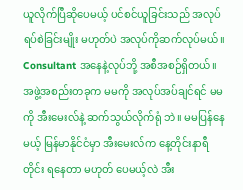ယူလိုက်ပြီဆိုပေမယ့် ပင်စင်ယူခြင်းသည် အလုပ်ရပ်စဲခြင်းမျိုး မဟုတ်ပဲ အလုပ်ကိုဆက်လုပ်မယ်။ Consultant အနေနဲ့လုပ်ဘို့ အစီအစဉ်ရှိတယ်။အဖွဲ့အစည်းတခုက မမကို အလုပ်အပ်ချင်ရင် မမကို အီးမေးလ်နဲ့ ဆက်သွယ်လိုက်ရုံ ဘဲ။ မမပြန်နေမယ့် မြန်မာနိုင်ငံမှာ အီးမေးလ်က နေ့တိုင်းနာရီတိုင်း ရနေတာ မဟုတ် ပေမယ့်လဲ အီး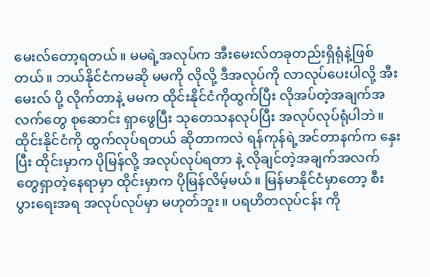မေးလ်တော့ရတယ်။ မမရဲ့အလုပ်က အီးမေးလ်တခုတည်းရှိရုံနဲ့ဖြစ် တယ်။ ဘယ်နိုင်ငံကမဆို မမကို လိုလို့ ဒီအလုပ်ကို လာလုပ်ပေးပါလို့ အီးမေးလ် ပို့ လိုက်တာနဲ့ မမက ထိုင်းနိုင်ငံကိုထွက်ပြီး လိုအပ်တဲ့အချက်အလက်တွေ စုဆောင်း ရှာဖွေပြီး သုတေသနလုပ်ပြီး အလုပ်လုပ်ရုံပါဘဲ။ ထိုင်းနိုင်ငံကို ထွက်လုပ်ရတယ် ဆိုတာကလဲ ရန်ကုန်ရဲ့အင်တာနက်က နှေးပြီး ထိုင်းမှာက ပိုမြန်လို့ အလုပ်လုပ်ရတာ နဲ့ လိုချင်တဲ့အချက်အလက်တွေရှာတဲ့နေရာမှာ ထိုင်းမှာက ပိုမြန်လိမ့်မယ်။ မြန်မာနိုင်ငံမှာတော့ စီးပွားရေးအရ အလုပ်လုပ်မှာ မဟုတ်ဘူး။ ပရဟိတလုပ်ငန်း ကို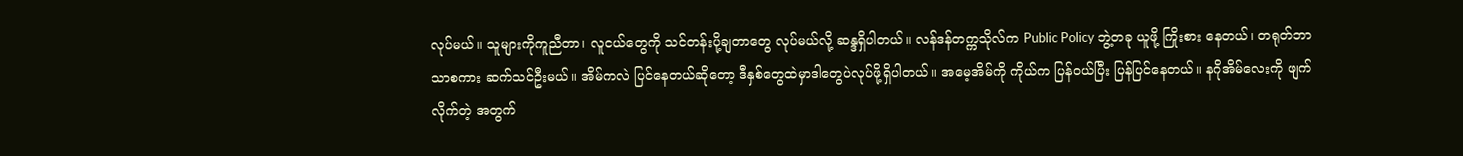လုပ်မယ်။ သူများကိုကူညီတာ၊ လူငယ်တွေကို သင်တန်းပို့ချတာတွေ လုပ်မယ်လို့ ဆန္ဒရှိပါတယ်။ လန်ဒန်တက္ကသိုလ်က Public Policy ဘွဲ့တခု ယူဖို့ ကြိုးစား နေတယ်၊ တရုတ်ဘာသာစကား ဆက်သင်ဦးမယ်။ အိမ်ကလဲ ပြင်နေတယ်ဆိုတော့ ဒီနှစ်တွေထဲမှာဒါတွေပဲလုပ်ဖို့ရှိပါတယ်။ အမေ့အိမ်ကို ကိုယ်က ပြန်ဝယ်ပြီး ပြန်ပြင်နေတယ်။ နဂိုအိမ်လေးကို ဖျက်လိုက်တဲ့ အတွက်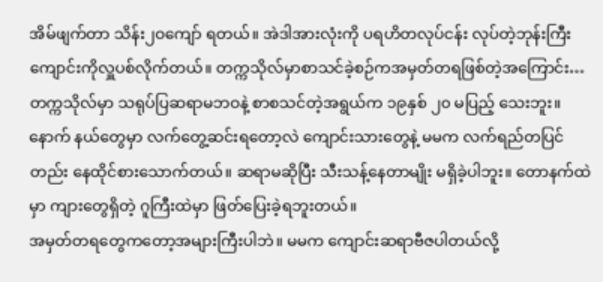အိမ်ဖျက်တာ သိန်း၂ဝကျော် ရတယ်။ အဲဒါအားလုံးကို ပရဟိတလုပ်ငန်း လုပ်တဲ့ဘုန်းကြီးကျောင်းကိုလှူပစ်လိုက်တယ်။ တက္ကသိုလ်မှာစာသင်ခဲ့စဉ်ကအမှတ်တရဖြစ်တဲ့အကြောင်း… တက္ကသိုလ်မှာ သရုပ်ပြဆရာမဘဝနဲ့ စာစသင်တဲ့အရွယ်က ၁၉နှစ် ၂၀ မပြည့် သေးဘူး။ နောက် နယ်တွေမှာ လက်တွေ့ဆင်းရတော့လဲ ကျောင်းသားတွေနဲ့ မမက လက်ရည်တပြင်တည်း နေထိုင်စားသောက်တယ်။ ဆရာမဆိုပြီး သီးသန့်နေတာမျိုး မရှိခဲ့ပါဘူး။ တောနက်ထဲမှာ ကျားတွေရှိတဲ့ ဂူကြီးထဲမှာ ဖြတ်ပြေးခဲ့ရဘူးတယ်။
အမှတ်တရတွေကတော့အများကြီးပါဘဲ။ မမက ကျောင်းဆရာဗီဇပါတယ်လို့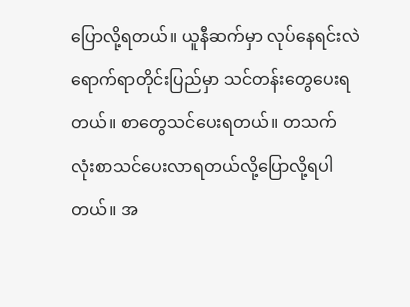ပြောလို့ရတယ်။ ယူနီဆက်မှာ လုပ်နေရင်းလဲ ရောက်ရာတိုင်းပြည်မှာ သင်တန်းတွေပေးရတယ်။ စာတွေသင်ပေးရတယ်။ တသက် လုံးစာသင်ပေးလာရတယ်လို့ပြောလို့ရပါတယ်။ အ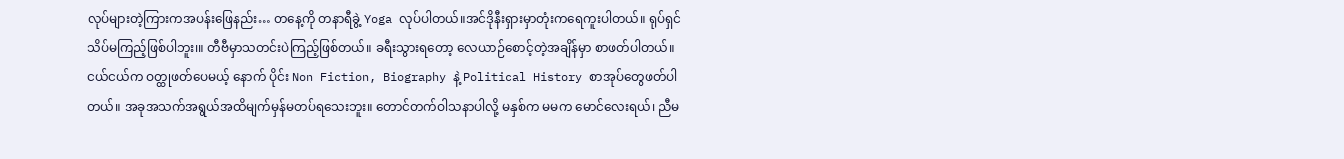လုပ်များတဲ့ကြားကအပန်းဖြေနည်း… တနေ့ကို တနာရီခွဲ့ Yoga လုပ်ပါတယ်။အင်ဒိုနီးရှားမှာတုံးကရေကူးပါတယ်။ ရုပ်ရှင်သိပ်မကြည့်ဖြစ်ပါဘူး၊။ တီဗီမှာသတင်းပဲကြည့်ဖြစ်တယ်။ ခရီးသွားရတော့ လေယာဉ်စောင့်တဲ့အချိန်မှာ စာဖတ်ပါတယ်။ ငယ်ငယ်က ဝတ္ထုဖတ်ပေမယ့် နောက် ပိုင်း Non Fiction, Biography နဲ့ Political History စာအုပ်တွေဖတ်ပါတယ်။ အခုအသက်အရွယ်အထိမျက်မှန်မတပ်ရသေးဘူး။ တောင်တက်ဝါသနာပါလို့ မနှစ်က မမက မောင်လေးရယ်၊ ညီမ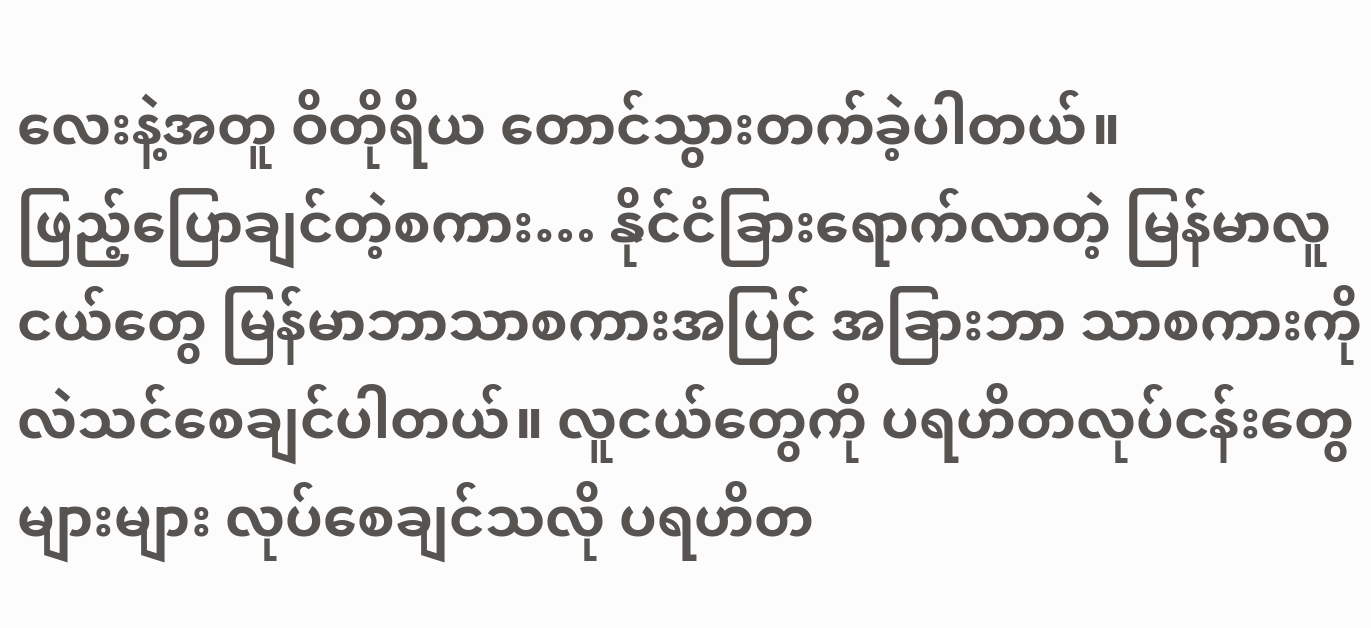လေးနဲ့အတူ ဝိတိုရိယ တောင်သွားတက်ခဲ့ပါတယ်။
ဖြည့်ပြောချင်တဲ့စကား… နိုင်ငံခြားရောက်လာတဲ့ မြန်မာလူငယ်တွေ မြန်မာဘာသာစကားအပြင် အခြားဘာ သာစကားကိုလဲသင်စေချင်ပါတယ်။ လူငယ်တွေကို ပရဟိတလုပ်ငန်းတွေ များများ လုပ်စေချင်သလို ပရဟိတ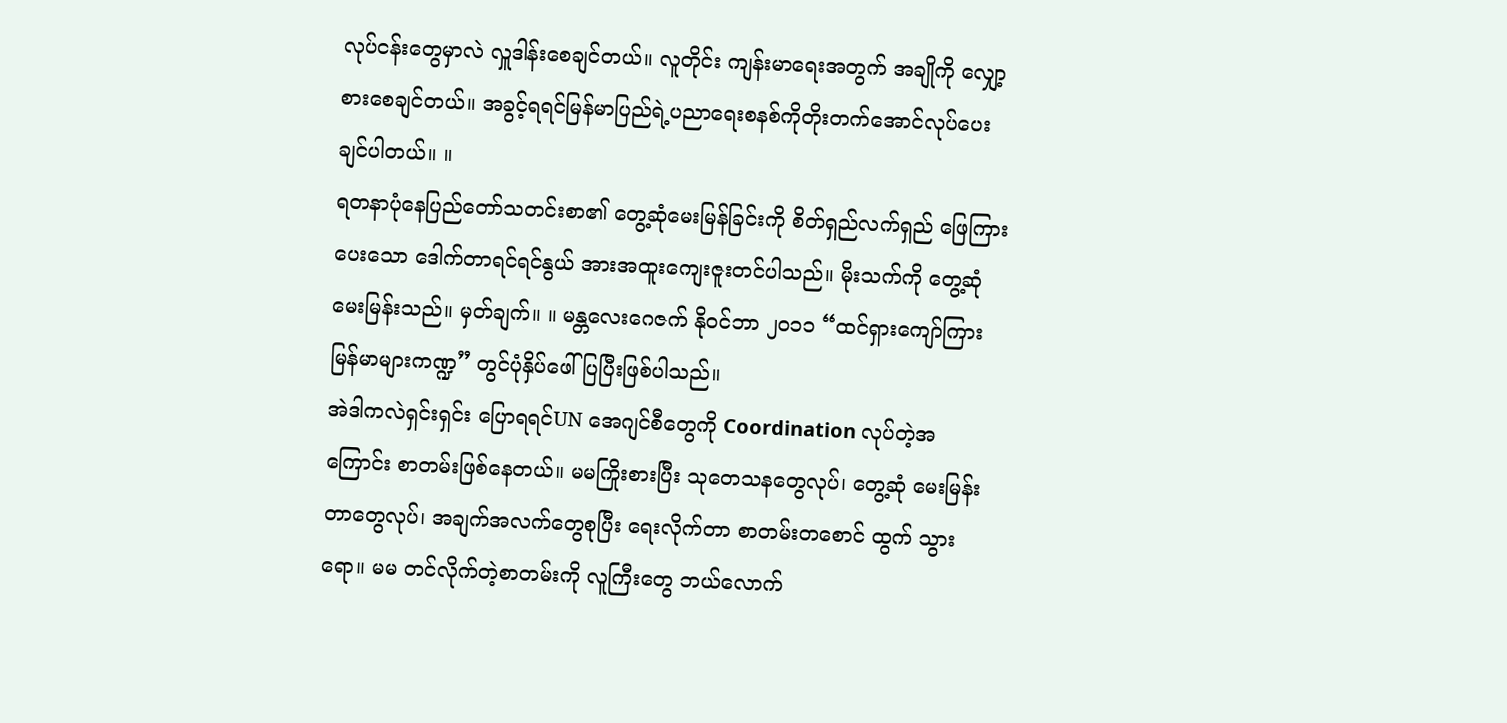လုပ်ငန်းတွေမှာလဲ လှူဒါန်းစေချင်တယ်။ လူတိုင်း ကျန်းမာရေးအတွက် အချိုကို လျှော့စားစေချင်တယ်။ အခွင့်ရရင်မြန်မာပြည်ရဲ့ပညာရေးစနစ်ကိုတိုးတက်အောင်လုပ်ပေးချင်ပါတယ်။ ။
ရတနာပုံနေပြည်တော်သတင်းစာ၏ တွေ့ဆုံမေးမြန်ခြင်းကို စိတ်ရှည်လက်ရှည် ဖြေကြားပေးသော ဒေါက်တာရင်ရင်နွယ် အားအထူးကျေးဇူးတင်ပါသည်။ မိုးသက်ကို တွေ့ဆုံမေးမြန်းသည်။ မှတ်ချက်။ ။ မန္တလေးဂေဇက် နိုဝင်ဘာ ၂၀၁၁ “ထင်ရှားကျော်ကြား မြန်မာများကဏ္ဍ” တွင်ပုံနှိပ်ဖေါ်ပြပြီးဖြစ်ပါသည်။
အဲဒါကလဲရှင်းရှင်း ပြောရရင်UN အေဂျင်စီတွေကို Coordination လုပ်တဲ့အကြောင်း စာတမ်းဖြစ်နေတယ်။ မမကြိုးစားပြီး သုတေသနတွေလုပ်၊ တွေ့ဆုံ မေးမြန်းတာတွေလုပ်၊ အချက်အလက်တွေစုပြီး ရေးလိုက်တာ စာတမ်းတစောင် ထွက် သွားရော။ မမ တင်လိုက်တဲ့စာတမ်းကို လူကြီးတွေ ဘယ်လောက်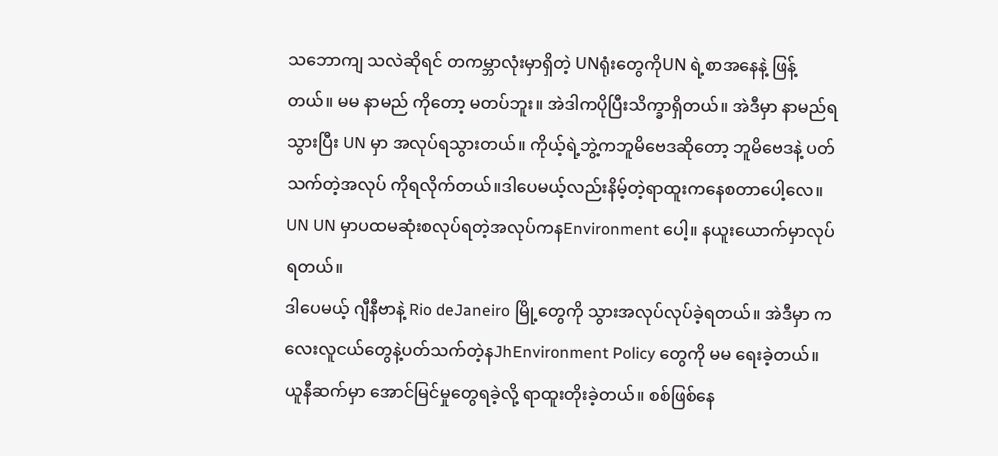သဘောကျ သလဲဆိုရင် တကမ္ဘာလုံးမှာရှိတဲ့ UNရုံးတွေကိုUN ရဲ့စာအနေနဲ့ ဖြန့်တယ်။ မမ နာမည် ကိုတော့ မတပ်ဘူး။ အဲဒါကပိုပြီးသိက္ခာရှိတယ်။ အဲဒီမှာ နာမည်ရသွားပြီး UN မှာ အလုပ်ရသွားတယ်။ ကိုယ့်ရဲ့ဘွဲ့ကဘူမိဗေဒဆိုတော့ ဘူမိဗေဒနဲ့ ပတ်သက်တဲ့အလုပ် ကိုရလိုက်တယ်။ဒါပေမယ့်လည်းနိမ့်တဲ့ရာထူးကနေစတာပေါ့လေ။ UN UN မှာပထမဆုံးစလုပ်ရတဲ့အလုပ်ကနEnvironment ပေါ့။ နယူးယောက်မှာလုပ် ရတယ်။
ဒါပေမယ့် ဂျီနီဗာနဲ့ Rio deJaneiro မြို့တွေကို သွားအလုပ်လုပ်ခဲ့ရတယ်။ အဲဒီမှာ ကလေးလူငယ်တွေနဲ့ပတ်သက်တဲ့နJhEnvironment Policy တွေကို မမ ရေးခဲ့တယ်။ ယူနီဆက်မှာ အောင်မြင်မှုတွေရခဲ့လို့ ရာထူးတိုးခဲ့တယ်။ စစ်ဖြစ်နေ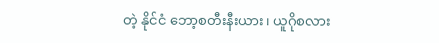တဲ့ နိုင်ငံ ဘော့စတီးနီးယား၊ ယူဂိုစလား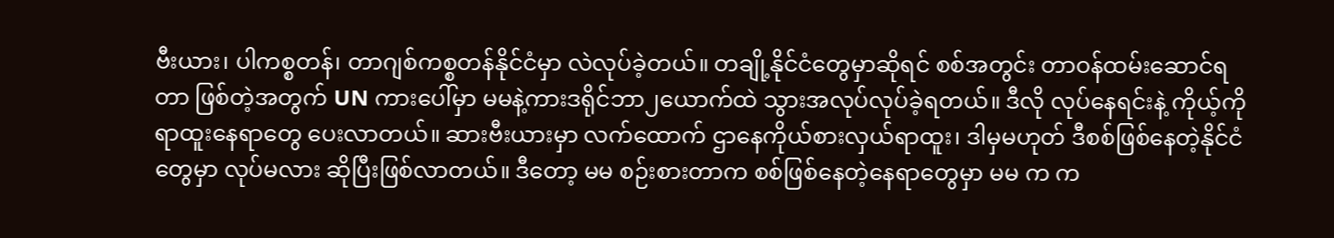ဗီးယား၊ ပါကစ္စတန်၊ တာဂျစ်ကစ္စတန်နိုင်ငံမှာ လဲလုပ်ခဲ့တယ်။ တချို့နိုင်ငံတွေမှာဆိုရင် စစ်အတွင်း တာဝန်ထမ်းဆောင်ရတာ ဖြစ်တဲ့အတွက် UN ကားပေါ်မှာ မမနဲ့ကားဒရိုင်ဘာ၂ယောက်ထဲ သွားအလုပ်လုပ်ခဲ့ရတယ်။ ဒီလို လုပ်နေရင်းနဲ့ ကိုယ့်ကို ရာထူးနေရာတွေ ပေးလာတယ်။ ဆားဗီးယားမှာ လက်ထောက် ဌာနေကိုယ်စားလှယ်ရာထူး၊ ဒါမှမဟုတ် ဒီစစ်ဖြစ်နေတဲ့နိုင်ငံတွေမှာ လုပ်မလား ဆိုပြီးဖြစ်လာတယ်။ ဒီတော့ မမ စဉ်းစားတာက စစ်ဖြစ်နေတဲ့နေရာတွေမှာ မမ က က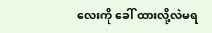လေးကို ခေါ် ထားလို့လဲမရ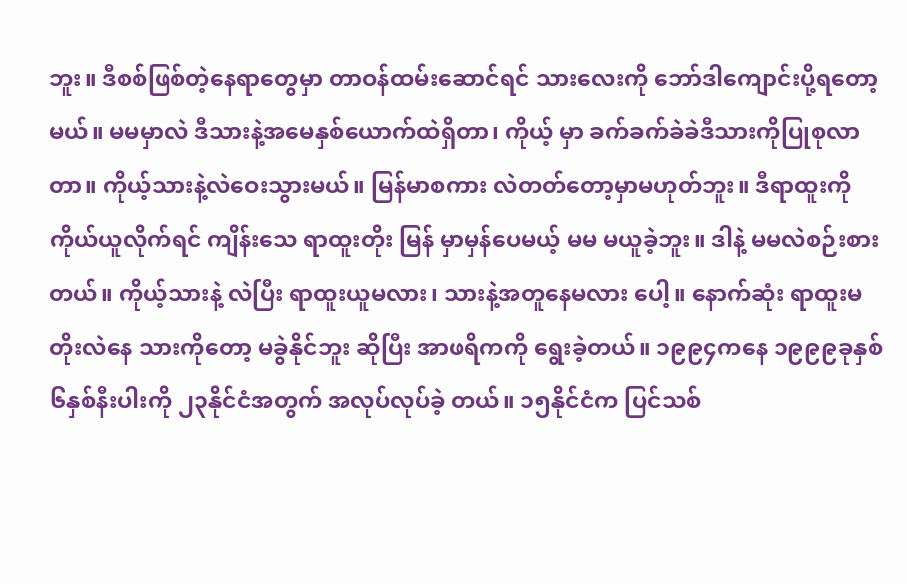ဘူး။ ဒီစစ်ဖြစ်တဲ့နေရာတွေမှာ တာဝန်ထမ်းဆောင်ရင် သားလေးကို ဘော်ဒါကျောင်းပို့ရတော့မယ်။ မမမှာလဲ ဒီသားနဲ့အမေနှစ်ယောက်ထဲရှိတာ၊ ကိုယ့် မှာ ခက်ခက်ခဲခဲဒီသားကိုပြုစုလာတာ။ ကိုယ့်သားနဲ့လဲဝေးသွားမယ်။ မြန်မာစကား လဲတတ်တော့မှာမဟုတ်ဘူး။ ဒီရာထူးကို ကိုယ်ယူလိုက်ရင် ကျိန်းသေ ရာထူးတိုး မြန် မှာမှန်ပေမယ့် မမ မယူခဲ့ဘူး။ ဒါနဲ့ မမလဲစဉ်းစားတယ်။ ကိုယ့်သားနဲ့ လဲပြီး ရာထူးယူမလား၊ သားနဲ့အတူနေမလား ပေါ့။ နောက်ဆုံး ရာထူးမတိုးလဲနေ သားကိုတော့ မခွဲနိုင်ဘူး ဆိုပြီး အာဖရိကကို ရွေးခဲ့တယ်။ ၁၉၉၄ကနေ ၁၉၉၉ခုနှစ် ၆နှစ်နီးပါးကို ၂၃နိုင်ငံအတွက် အလုပ်လုပ်ခဲ့ တယ်။ ၁၅နိုင်ငံက ပြင်သစ်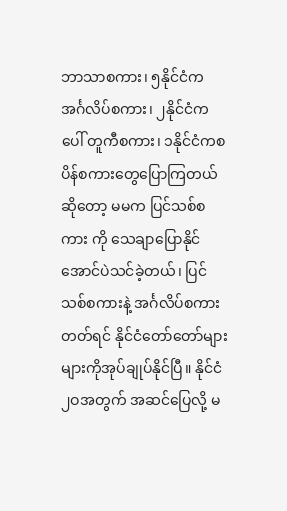ဘာသာစကား၊ ၅နိုင်ငံက အင်္ဂလိပ်စကား၊ ၂နိုင်ငံက ပေါ် တူကီစကား၊ ၁နိုင်ငံကစပိန်စကားတွေပြောကြတယ်ဆိုတော့ မမက ပြင်သစ်စကား ကို သေချာပြောနိုင်အောင်ပဲသင်ခဲ့တယ်၊ ပြင်သစ်စကားနဲ့ အင်္ဂလိပ်စကားတတ်ရင် နိုင်ငံတော်တော်များများကိုအုပ်ချုပ်နိုင်ပြီ။ နိုင်ငံ၂ဝအတွက် အဆင်ပြေလို့ မ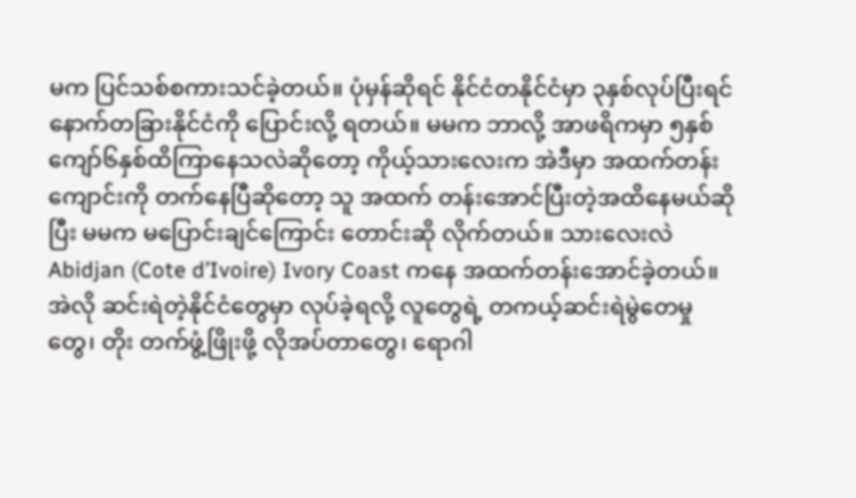မက ပြင်သစ်စကားသင်ခဲ့တယ်။ ပုံမှန်ဆိုရင် နိုင်ငံတနိုင်ငံမှာ ၃နှစ်လုပ်ပြီးရင် နောက်တခြားနိုင်ငံကို ပြောင်းလို့ ရတယ်။ မမက ဘာလို့ အာဖရိကမှာ ၅နှစ်ကျော်၆နှစ်ထိကြာနေသလဲဆိုတော့ ကိုယ့်သားလေးက အဲဒီမှာ အထက်တန်းကျောင်းကို တက်နေပြီဆိုတော့ သူ အထက် တန်းအောင်ပြီးတဲ့အထိနေမယ်ဆိုပြီး မမက မပြောင်းချင်ကြောင်း တောင်းဆို လိုက်တယ်။ သားလေးလဲ Abidjan (Cote d’Ivoire) Ivory Coast ကနေ အထက်တန်းအောင်ခဲ့တယ်။ အဲလို ဆင်းရဲတဲ့နိုင်ငံတွေမှာ လုပ်ခဲ့ရလို့ လူတွေရဲ့ တကယ့်ဆင်းရဲမွဲတေမှုတွေ၊ တိုး တက်ဖွံ့ဖြိုးဖို့ လိုအပ်တာတွေ၊ ရောဂါ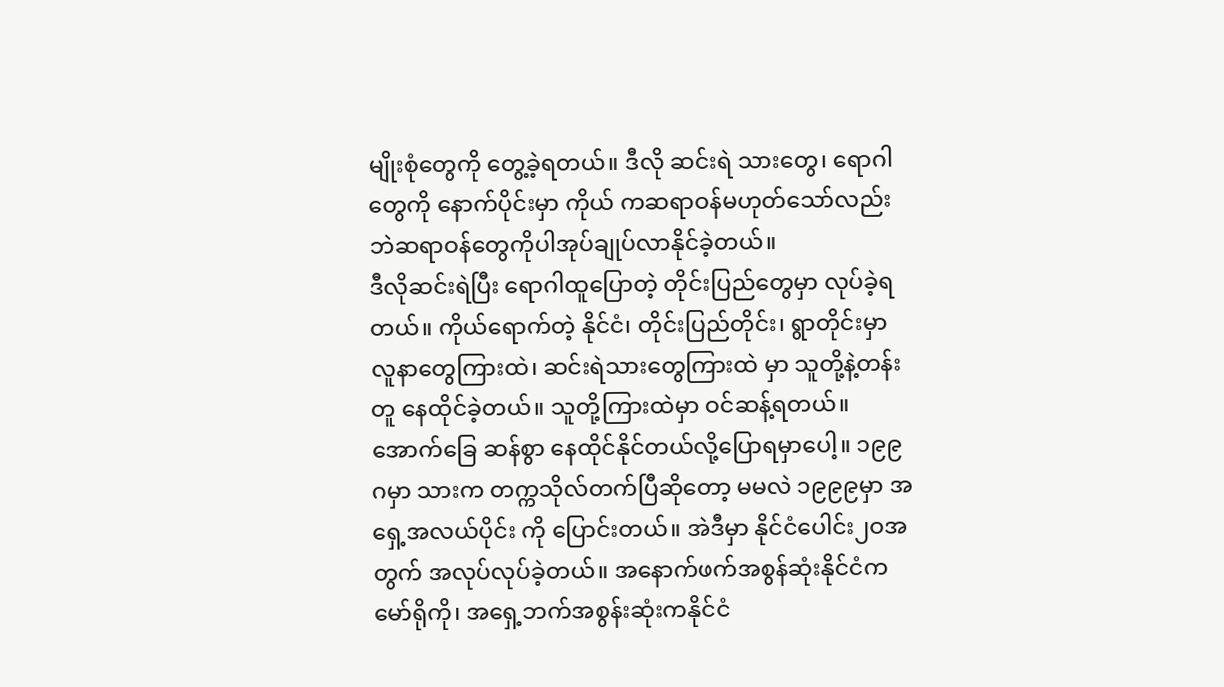မျိုးစုံတွေကို တွေ့ခဲ့ရတယ်။ ဒီလို ဆင်းရဲ သားတွေ၊ ရောဂါတွေကို နောက်ပိုင်းမှာ ကိုယ် ကဆရာဝန်မဟုတ်သော်လည်းဘဲဆရာဝန်တွေကိုပါအုပ်ချုပ်လာနိုင်ခဲ့တယ်။
ဒီလိုဆင်းရဲပြီး ရောဂါထူပြောတဲ့ တိုင်းပြည်တွေမှာ လုပ်ခဲ့ရတယ်။ ကိုယ်ရောက်တဲ့ နိုင်ငံ၊ တိုင်းပြည်တိုင်း၊ ရွာတိုင်းမှာ လူနာတွေကြားထဲ၊ ဆင်းရဲသားတွေကြားထဲ မှာ သူတို့နဲ့တန်းတူ နေထိုင်ခဲ့တယ်။ သူတို့ကြားထဲမှာ ဝင်ဆန့်ရတယ်။ အောက်ခြေ ဆန်စွာ နေထိုင်နိုင်တယ်လို့ပြောရမှာပေါ့။ ၁၉၉ဂမှာ သားက တက္ကသိုလ်တက်ပြီဆိုတော့ မမလဲ ၁၉၉၉မှာ အရှေ့အလယ်ပိုင်း ကို ပြောင်းတယ်။ အဲဒီမှာ နိုင်ငံပေါင်း၂ဝအတွက် အလုပ်လုပ်ခဲ့တယ်။ အနောက်ဖက်အစွန်ဆုံးနိုင်ငံကမော်ရိုကို၊ အရှေ့ဘက်အစွန်းဆုံးကနိုင်ငံ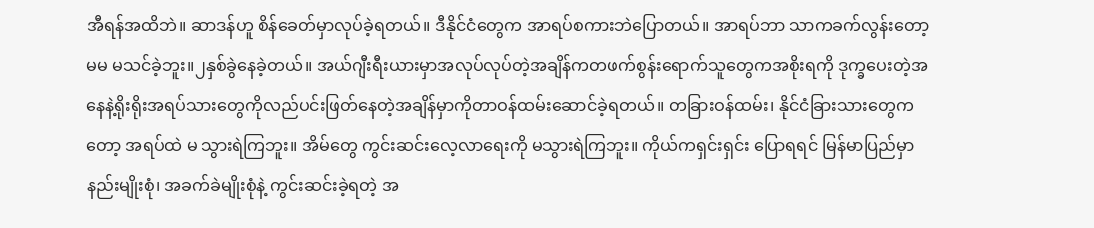အီရန်အထိဘဲ။ ဆာဒန်ဟူ စိန်ခေတ်မှာလုပ်ခဲ့ရတယ်။ ဒီနိုင်ငံတွေက အာရပ်စကားဘဲပြောတယ်။ အာရပ်ဘာ သာကခက်လွန်းတော့ မမ မသင်ခဲ့ဘူး။၂နှစ်ခွဲနေခဲ့တယ်။ အယ်ဂျီးရီးယားမှာအလုပ်လုပ်တဲ့အချိန်ကတဖက်စွန်းရောက်သူတွေကအစိုးရကို ဒုက္ခပေးတဲ့အနေနဲ့ရိုးရိုးအရပ်သားတွေကိုလည်ပင်းဖြတ်နေတဲ့အချိန်မှာကိုတာဝန်ထမ်းဆောင်ခဲ့ရတယ်။ တခြားဝန်ထမ်း၊ နိုင်ငံခြားသားတွေကတော့ အရပ်ထဲ မ သွားရဲကြဘူး။ အိမ်တွေ ကွင်းဆင်းလေ့လာရေးကို မသွားရဲကြဘူး။ ကိုယ်ကရှင်းရှင်း ပြောရရင် မြန်မာပြည်မှာ နည်းမျိုးစုံ၊ အခက်ခဲမျိုးစုံနဲ့ ကွင်းဆင်းခဲ့ရတဲ့ အ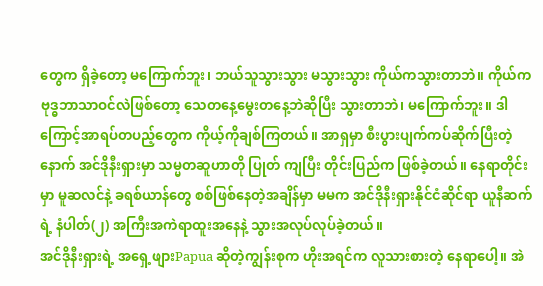တွေက ရှိခဲ့တော့ မကြောက်ဘူး၊ ဘယ်သူသွားသွား မသွားသွား ကိုယ်ကသွားတာဘဲ။ ကိုယ်က ဗုဒ္ဓဘာသာဝင်လဲဖြစ်တော့ သေတနေ့မွေးတနေ့ဘဲဆိုပြီး သွားတာဘဲ၊ မကြောက်ဘူး။ ဒါကြောင့်အာရပ်တပည့်တွေက ကိုယ့်ကိုချစ်ကြတယ်။ အာရှမှာ စီးပွားပျက်ကပ်ဆိုက်ပြီးတဲ့နောက် အင်ဒိုနီးရှားမှာ သမ္မတဆူဟာတို ပြုတ် ကျပြီး တိုင်းပြည်က ဖြစ်ခဲ့တယ်။ နေရာတိုင်းမှာ မူဆလင်နဲ့ ခရစ်ယာန်တွေ စစ်ဖြစ်နေတဲ့အချိန်မှာ မမက အင်ဒိုနီးရှားနိုင်ငံဆိုင်ရာ ယူနီဆက်ရဲ့ နံပါတ်(၂) အကြီးအကဲရာထူးအနေနဲ့ သွားအလုပ်လုပ်ခဲ့တယ်။
အင်ဒိုနီးရှားရဲ့ အရှေ့ဖျားPapua ဆိုတဲ့ကျွန်းစုက ဟိုးအရင်က လူသားစားတဲ့ နေရာပေါ့။ အဲ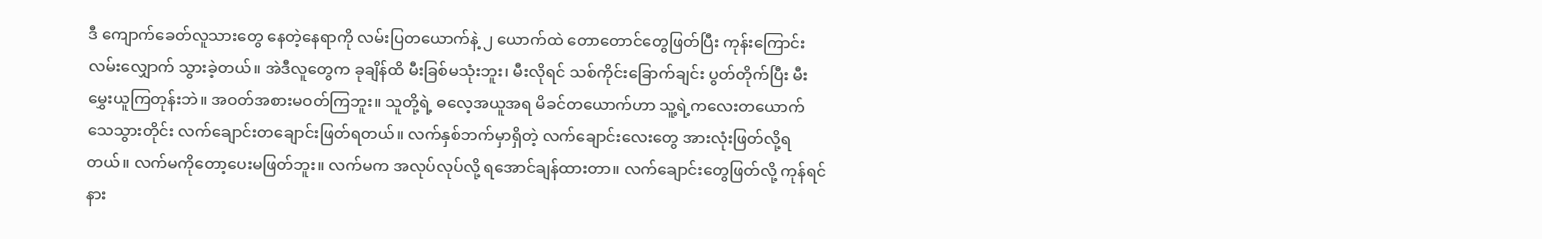ဒီ ကျောက်ခေတ်လူသားတွေ နေတဲ့နေရာကို လမ်းပြတယောက်နဲ့ ၂ ယောက်ထဲ တောတောင်တွေဖြတ်ပြီး ကုန်းကြောင်း လမ်းလျှောက် သွားခဲ့တယ်။ အဲဒီလူတွေက ခုချိန်ထိ မီးခြစ်မသုံးဘူး၊ မီးလိုရင် သစ်ကိုင်းခြောက်ချင်း ပွတ်တိုက်ပြီး မီးမွှေးယူကြတုန်းဘဲ။ အဝတ်အစားမဝတ်ကြဘူး။ သူတို့ရဲ့ ဓလေ့အယူအရ မိခင်တယောက်ဟာ သူ့ရဲ့ကလေးတယောက် သေသွားတိုင်း လက်ချောင်းတချောင်းဖြတ်ရတယ်။ လက်နှစ်ဘက်မှာရှိတဲ့ လက်ချောင်းလေးတွေ အားလုံးဖြတ်လို့ရတယ်။ လက်မကိုတော့ပေးမဖြတ်ဘူး။ လက်မက အလုပ်လုပ်လို့ ရအောင်ချန်ထားတာ။ လက်ချောင်းတွေဖြတ်လို့ ကုန်ရင်နား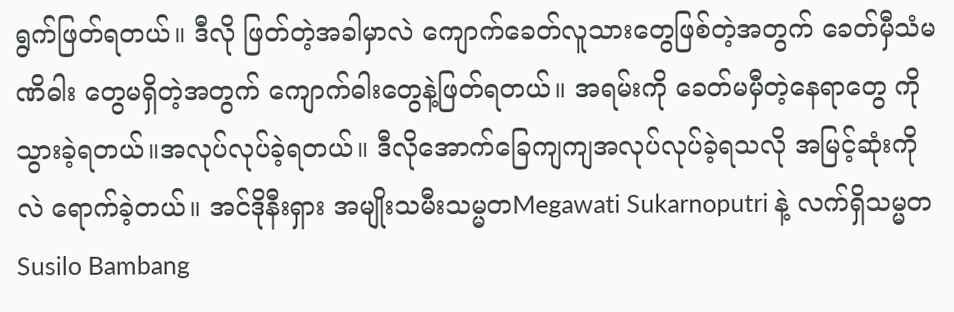ရွက်ဖြတ်ရတယ်။ ဒီလို ဖြတ်တဲ့အခါမှာလဲ ကျောက်ခေတ်လူသားတွေဖြစ်တဲ့အတွက် ခေတ်မှီသံမဏိဓါး တွေမရှိတဲ့အတွက် ကျောက်ဓါးတွေနဲ့ဖြတ်ရတယ်။ အရမ်းကို ခေတ်မမှီတဲ့နေရာတွေ ကိုသွားခဲ့ရတယ်။အလုပ်လုပ်ခဲ့ရတယ်။ ဒီလိုအောက်ခြေကျကျအလုပ်လုပ်ခဲ့ရသလို အမြင့်ဆုံးကိုလဲ ရောက်ခဲ့တယ်။ အင်ဒိုနီးရှား အမျိုးသမီးသမ္မတMegawati Sukarnoputri နဲ့ လက်ရှိသမ္မတ Susilo Bambang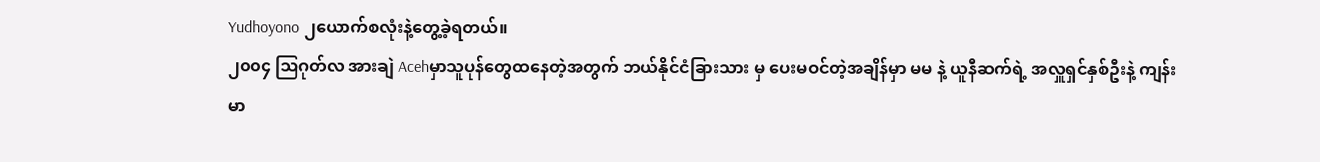Yudhoyono ၂ယောက်စလုံးနဲ့တွေ့ခဲ့ရတယ်။
၂၀၀၄ ဩဂုတ်လ အားချဲ Acehမှာသူပုန်တွေထနေတဲ့အတွက် ဘယ်နိုင်ငံခြားသား မှ ပေးမဝင်တဲ့အချိန်မှာ မမ နဲ့ ယူနီဆက်ရဲ့ အလှူရှင်နှစ်ဦးနဲ့ ကျန်းမာ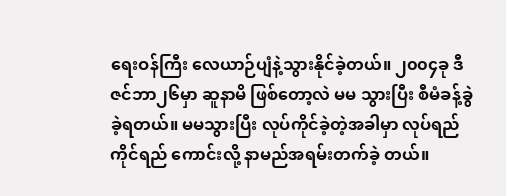ရေးဝန်ကြီး လေယာဉ်ပျံနဲ့သွားနိုင်ခဲ့တယ်။ ၂၀၀၄ခု ဒီဇင်ဘာ၂၆မှာ ဆူနာမိ ဖြစ်တော့လဲ မမ သွားပြီး စီမံခန့်ခွဲခဲ့ရတယ်။ မမသွားပြီး လုပ်ကိုင်ခဲ့တဲ့အခါမှာ လုပ်ရည်ကိုင်ရည် ကောင်းလို့ နာမည်အရမ်းတက်ခဲ့ တယ်။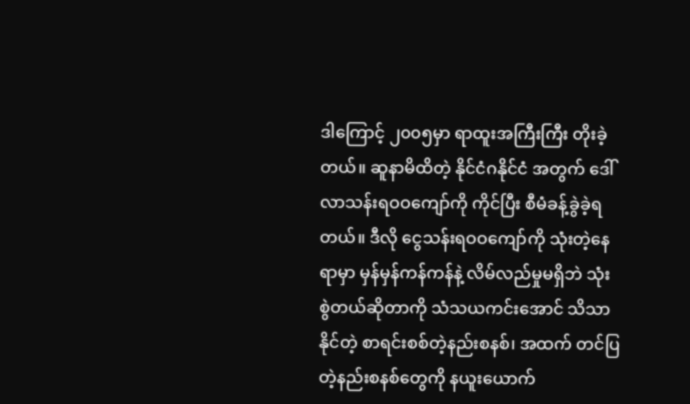ဒါကြောင့် ၂၀၀၅မှာ ရာထူးအကြီးကြီး တိုးခဲ့တယ်။ ဆူနာမိထိတဲ့ နိုင်ငံဂနိုင်ငံ အတွက် ဒေါ်လာသန်းရဝဝကျော်ကို ကိုင်ပြီး စီမံခန့်ခွဲခဲ့ရတယ်။ ဒီလို ငွေသန်းရဝဝကျော်ကို သုံးတဲ့နေရာမှာ မှန်မှန်ကန်ကန်နဲ့ လိမ်လည်မှုမရှိဘဲ သုံး စွဲတယ်ဆိုတာကို သံသယကင်းအောင် သိသာနိုင်တဲ့ စာရင်းစစ်တဲ့နည်းစနစ်၊ အထက် တင်ပြတဲ့နည်းစနစ်တွေကို နယူးယောက်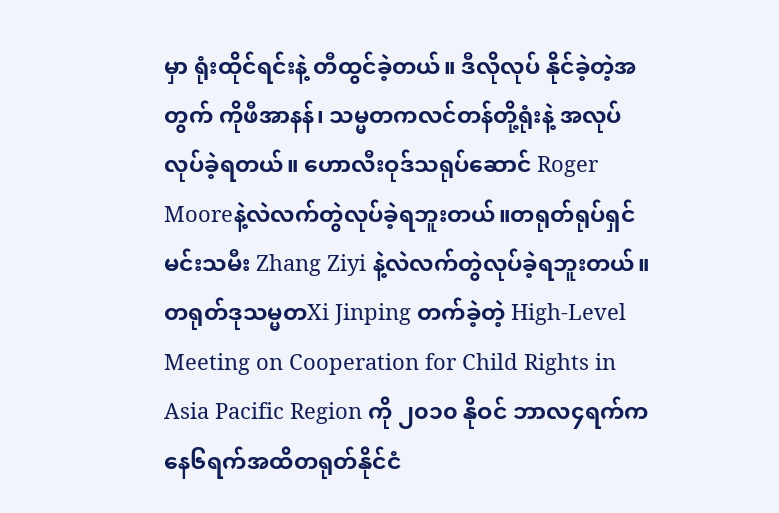မှာ ရုံးထိုင်ရင်းနဲ့ တီထွင်ခဲ့တယ်။ ဒီလိုလုပ် နိုင်ခဲ့တဲ့အတွက် ကိုဖီအာနန်၊ သမ္မတကလင်တန်တို့ရုံးနဲ့ အလုပ်လုပ်ခဲ့ရတယ်။ ဟောလီးဝုဒ်သရုပ်ဆောင် Roger Mooreနဲ့လဲလက်တွဲလုပ်ခဲ့ရဘူးတယ်။တရုတ်ရုပ်ရှင်မင်းသမီး Zhang Ziyi နဲ့လဲလက်တွဲလုပ်ခဲ့ရဘူးတယ်။ တရုတ်ဒုသမ္မတXi Jinping တက်ခဲ့တဲ့ High-Level Meeting on Cooperation for Child Rights in Asia Pacific Region ကို ၂၀၁၀ နိုဝင် ဘာလ၄ရက်ကနေ၆ရက်အထိတရုတ်နိုင်ငံ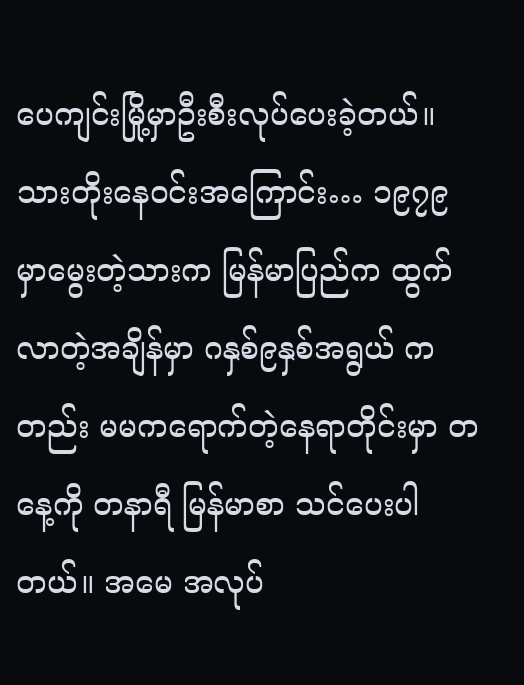ပေကျင်းမြို့မှာဦးစီးလုပ်ပေးခဲ့တယ်။
သားတိုးနေဝင်းအကြောင်း… ၁၉၇၉မှာမွေးတဲ့သားက မြန်မာပြည်က ထွက်လာတဲ့အချိန်မှာ ဂနှစ်၉နှစ်အရွယ် ကတည်း မမကရောက်တဲ့နေရာတိုင်းမှာ တနေ့ကို တနာရီ မြန်မာစာ သင်ပေးပါ တယ်။ အမေ အလုပ်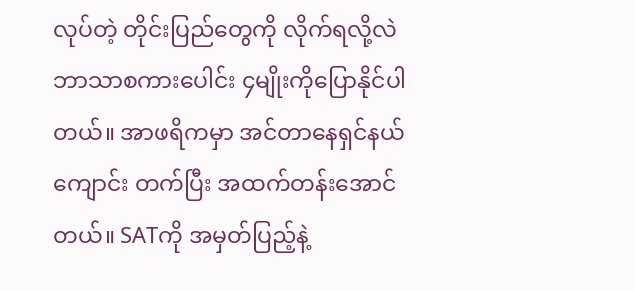လုပ်တဲ့ တိုင်းပြည်တွေကို လိုက်ရလို့လဲ ဘာသာစကားပေါင်း ၄မျိုးကိုပြောနိုင်ပါတယ်။ အာဖရိကမှာ အင်တာနေရှင်နယ်ကျောင်း တက်ပြီး အထက်တန်းအောင်တယ်။ SATကို အမှတ်ပြည့်နဲ့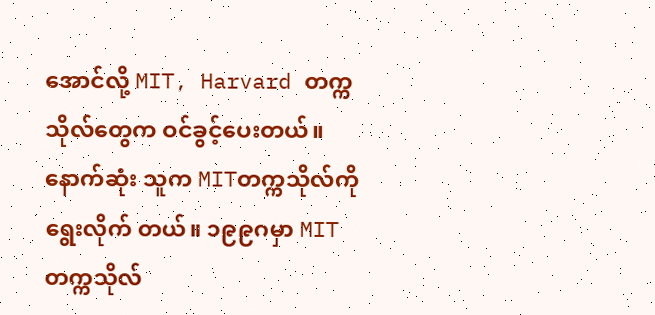အောင်လို့ MIT, Harvard တက္ကသိုလ်တွေက ဝင်ခွင့်ပေးတယ်။ နောက်ဆုံး သူက MITတက္ကသိုလ်ကို ရွေးလိုက် တယ်။ ၁၉၉ဂမှာ MIT တက္ကသိုလ်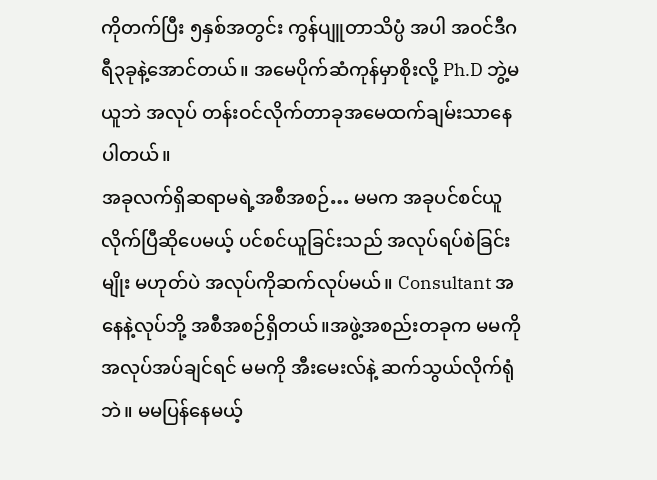ကိုတက်ပြီး ၅နှစ်အတွင်း ကွန်ပျူတာသိပ္ပံ အပါ အဝင်ဒီဂရီ၃ခုနဲ့အောင်တယ်။ အမေပိုက်ဆံကုန်မှာစိုးလို့ Ph.D ဘွဲ့မယူဘဲ အလုပ် တန်းဝင်လိုက်တာခုအမေထက်ချမ်းသာနေပါတယ်။
အခုလက်ရှိဆရာမရဲ့အစီအစဉ်… မမက အခုပင်စင်ယူလိုက်ပြီဆိုပေမယ့် ပင်စင်ယူခြင်းသည် အလုပ်ရပ်စဲခြင်းမျိုး မဟုတ်ပဲ အလုပ်ကိုဆက်လုပ်မယ်။ Consultant အနေနဲ့လုပ်ဘို့ အစီအစဉ်ရှိတယ်။အဖွဲ့အစည်းတခုက မမကို အလုပ်အပ်ချင်ရင် မမကို အီးမေးလ်နဲ့ ဆက်သွယ်လိုက်ရုံ ဘဲ။ မမပြန်နေမယ့်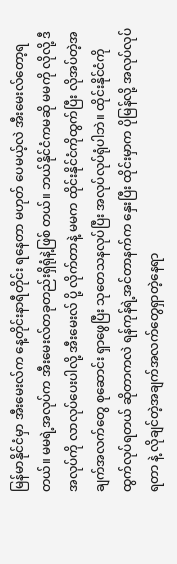မြန်မာနိုင်ငံမှာ အီးမေးလ်က နေ့တိုင်းနာရီတိုင်း ရနေတာ မဟုတ် ပေမယ့်လဲ အီးမေးလ်တော့ရတယ်။ မမရဲ့အလုပ်က အီးမေးလ်တခုတည်းရှိရုံနဲ့ဖြစ် တယ်။ ဘယ်နိုင်ငံကမဆို မမကို လိုလို့ ဒီအလုပ်ကို လာလုပ်ပေးပါလို့ အီးမေးလ် ပို့ လိုက်တာနဲ့ မမက ထိုင်းနိုင်ငံကိုထွက်ပြီး လိုအပ်တဲ့အချက်အလက်တွေ စုဆောင်း ရှာဖွေပြီး သုတေသနလုပ်ပြီး အလုပ်လုပ်ရုံပါဘဲ။ ထိုင်းနိုင်ငံကို ထွက်လုပ်ရတယ် ဆိုတာကလဲ ရန်ကုန်ရဲ့အင်တာနက်က နှေးပြီး ထိုင်းမှာက ပိုမြန်လို့ အလုပ်လုပ်ရတာ နဲ့ လိုချင်တဲ့အချက်အလက်တွေရှာတဲ့နေရာ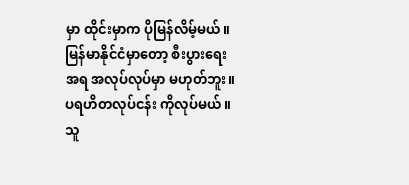မှာ ထိုင်းမှာက ပိုမြန်လိမ့်မယ်။ မြန်မာနိုင်ငံမှာတော့ စီးပွားရေးအရ အလုပ်လုပ်မှာ မဟုတ်ဘူး။ ပရဟိတလုပ်ငန်း ကိုလုပ်မယ်။ သူ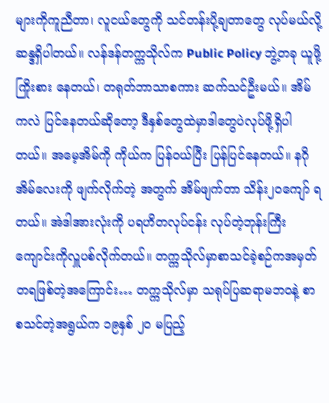များကိုကူညီတာ၊ လူငယ်တွေကို သင်တန်းပို့ချတာတွေ လုပ်မယ်လို့ ဆန္ဒရှိပါတယ်။ လန်ဒန်တက္ကသိုလ်က Public Policy ဘွဲ့တခု ယူဖို့ ကြိုးစား နေတယ်၊ တရုတ်ဘာသာစကား ဆက်သင်ဦးမယ်။ အိမ်ကလဲ ပြင်နေတယ်ဆိုတော့ ဒီနှစ်တွေထဲမှာဒါတွေပဲလုပ်ဖို့ရှိပါတယ်။ အမေ့အိမ်ကို ကိုယ်က ပြန်ဝယ်ပြီး ပြန်ပြင်နေတယ်။ နဂိုအိမ်လေးကို ဖျက်လိုက်တဲ့ အတွက် အိမ်ဖျက်တာ သိန်း၂ဝကျော် ရတယ်။ အဲဒါအားလုံးကို ပရဟိတလုပ်ငန်း လုပ်တဲ့ဘုန်းကြီးကျောင်းကိုလှူပစ်လိုက်တယ်။ တက္ကသိုလ်မှာစာသင်ခဲ့စဉ်ကအမှတ်တရဖြစ်တဲ့အကြောင်း… တက္ကသိုလ်မှာ သရုပ်ပြဆရာမဘဝနဲ့ စာစသင်တဲ့အရွယ်က ၁၉နှစ် ၂၀ မပြည့်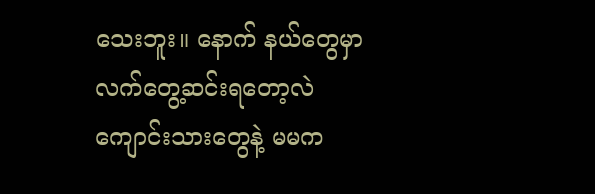သေးဘူး။ နောက် နယ်တွေမှာ လက်တွေ့ဆင်းရတော့လဲ ကျောင်းသားတွေနဲ့ မမက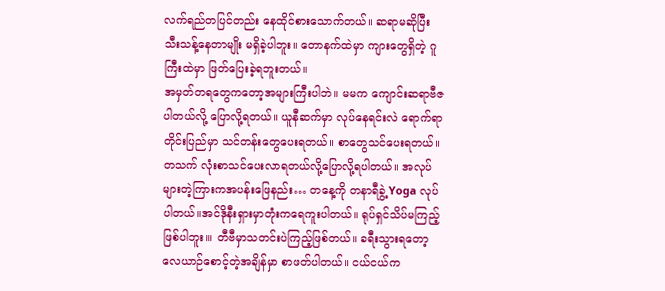လက်ရည်တပြင်တည်း နေထိုင်စားသောက်တယ်။ ဆရာမဆိုပြီး သီးသန့်နေတာမျိုး မရှိခဲ့ပါဘူး။ တောနက်ထဲမှာ ကျားတွေရှိတဲ့ ဂူကြီးထဲမှာ ဖြတ်ပြေးခဲ့ရဘူးတယ်။
အမှတ်တရတွေကတော့အများကြီးပါဘဲ။ မမက ကျောင်းဆရာဗီဇပါတယ်လို့ ပြောလို့ရတယ်။ ယူနီဆက်မှာ လုပ်နေရင်းလဲ ရောက်ရာတိုင်းပြည်မှာ သင်တန်းတွေပေးရတယ်။ စာတွေသင်ပေးရတယ်။ တသက် လုံးစာသင်ပေးလာရတယ်လို့ပြောလို့ရပါတယ်။ အလုပ်များတဲ့ကြားကအပန်းဖြေနည်း… တနေ့ကို တနာရီခွဲ့ Yoga လုပ်ပါတယ်။အင်ဒိုနီးရှားမှာတုံးကရေကူးပါတယ်။ ရုပ်ရှင်သိပ်မကြည့်ဖြစ်ပါဘူး၊။ တီဗီမှာသတင်းပဲကြည့်ဖြစ်တယ်။ ခရီးသွားရတော့ လေယာဉ်စောင့်တဲ့အချိန်မှာ စာဖတ်ပါတယ်။ ငယ်ငယ်က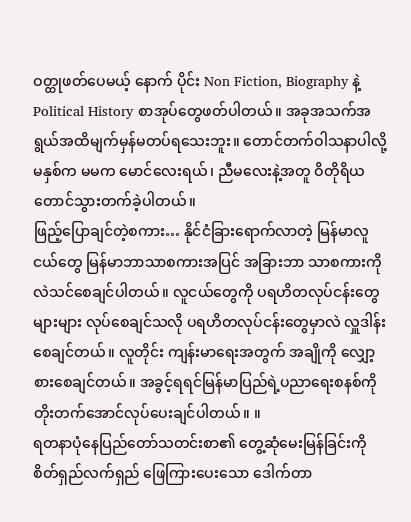ဝတ္ထုဖတ်ပေမယ့် နောက် ပိုင်း Non Fiction, Biography နဲ့ Political History စာအုပ်တွေဖတ်ပါတယ်။ အခုအသက်အရွယ်အထိမျက်မှန်မတပ်ရသေးဘူး။ တောင်တက်ဝါသနာပါလို့ မနှစ်က မမက မောင်လေးရယ်၊ ညီမလေးနဲ့အတူ ဝိတိုရိယ တောင်သွားတက်ခဲ့ပါတယ်။
ဖြည့်ပြောချင်တဲ့စကား… နိုင်ငံခြားရောက်လာတဲ့ မြန်မာလူငယ်တွေ မြန်မာဘာသာစကားအပြင် အခြားဘာ သာစကားကိုလဲသင်စေချင်ပါတယ်။ လူငယ်တွေကို ပရဟိတလုပ်ငန်းတွေ များများ လုပ်စေချင်သလို ပရဟိတလုပ်ငန်းတွေမှာလဲ လှူဒါန်းစေချင်တယ်။ လူတိုင်း ကျန်းမာရေးအတွက် အချိုကို လျှော့စားစေချင်တယ်။ အခွင့်ရရင်မြန်မာပြည်ရဲ့ပညာရေးစနစ်ကိုတိုးတက်အောင်လုပ်ပေးချင်ပါတယ်။ ။
ရတနာပုံနေပြည်တော်သတင်းစာ၏ တွေ့ဆုံမေးမြန်ခြင်းကို စိတ်ရှည်လက်ရှည် ဖြေကြားပေးသော ဒေါက်တာ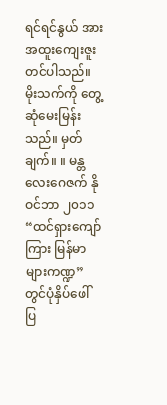ရင်ရင်နွယ် အားအထူးကျေးဇူးတင်ပါသည်။ မိုးသက်ကို တွေ့ဆုံမေးမြန်းသည်။ မှတ်ချက်။ ။ မန္တလေးဂေဇက် နိုဝင်ဘာ ၂၀၁၁ “ထင်ရှားကျော်ကြား မြန်မာများကဏ္ဍ” တွင်ပုံနှိပ်ဖေါ်ပြ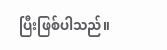ပြီးဖြစ်ပါသည်။